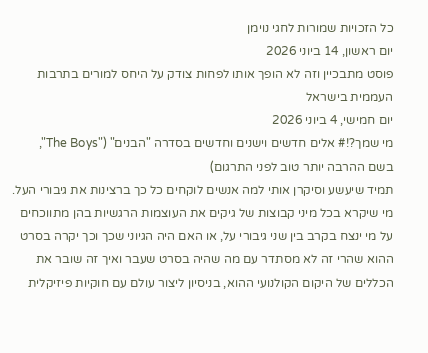כל הזכויות שמורות לחגי נוימן
יום ראשון, 14 ביוני 2026
פוסט מתבכיין וזה לא הופך אותו לפחות צודק על היחס למורים בתרבות העממית בישראל
יום חמישי, 4 ביוני 2026
מי שמך?!# אלים חדשים וישנים וחדשים בסדרה "הבנים" ("The Boys", בשם ההרבה יותר טוב לפני התרגום)
תמיד שיעשע וסיקרן אותי למה אנשים לוקחים כל כך ברצינות את גיבורי העל. מי שיקרא בכל מיני קבוצות של גיקים את העוצמות הרגשיות בהן מתווכחים על מי ינצח בקרב בין שני גיבורי על, או האם היה הגיוני שכך וכך יקרה בסרט ההוא שהרי זה לא מסתדר עם מה שהיה בסרט שעבר ואיך זה שובר את הכללים של היקום הקולנועי ההוא, בניסיון ליצור עולם עם חוקיות פיזיקלית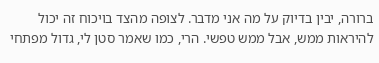ברורה, יבין בדיוק על מה אני מדבר. לצופה מהצד בויכוח זה יכול להיראות ממש, אבל ממש טפשי. הרי, כמו שאמר סטן לי, גדול מפתחי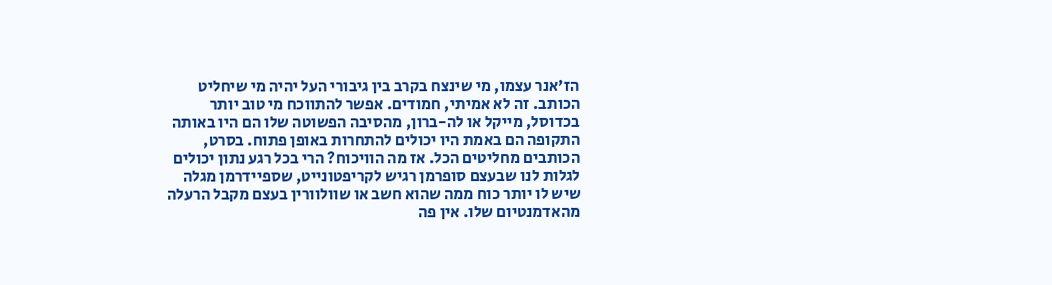הז'אנר עצמו, מי שינצח בקרב בין גיבורי העל יהיה מי שיחליט הכותב. זה לא אמיתי, חמודים. אפשר להתווכח מי טוב יותר בכדוסל, מייקל או לה-ברון, מהסיבה הפשוטה שלו הם היו באותה התקופה הם באמת היו יכולים להתחרות באופן פתוח. בסרט, הכותבים מחליטים הכל. אז מה הוויכוח? הרי בכל רגע נתון יכולים לגלות לנו שבעצם סופרמן רגיש לקריפטונייט, שספיידרמן מגלה שיש לו יותר כוח ממה שהוא חשב או שוולוורין בעצם מקבל הרעלה מהאדמנטיום שלו. אין פה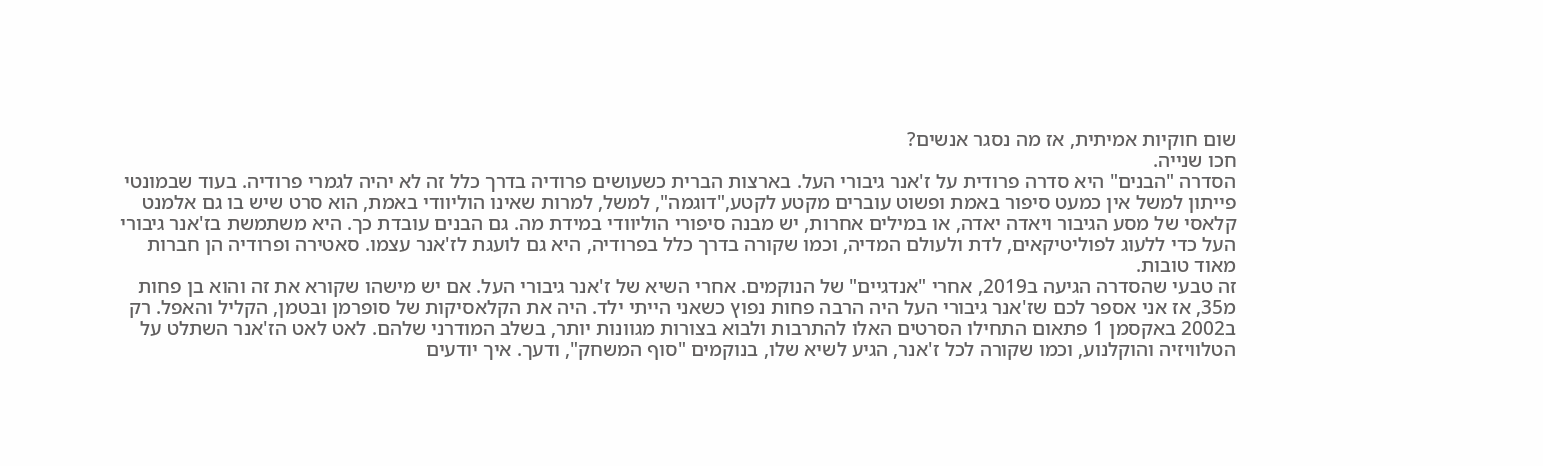שום חוקיות אמיתית, אז מה נסגר אנשים?
חכו שנייה.
הסדרה "הבנים" היא סדרה פרודית על ז'אנר גיבורי העל. בארצות הברית כשעושים פרודיה בדרך כלל זה לא יהיה לגמרי פרודיה. בעוד שבמונטי פייתון למשל אין כמעט סיפור באמת ופשוט עוברים מקטע לקטע,"דוגמה", למשל, למרות שאינו הוליוודי באמת, הוא סרט שיש בו גם אלמנט קלאסי של מסע הגיבור ויאדה יאדה, או במילים אחרות, יש מבנה סיפורי הוליוודי במידת מה. גם הבנים עובדת כך. היא משתמשת בז'אנר גיבורי העל כדי ללעוג לפוליטיקאים, לדת ולעולם המדיה, וכמו שקורה בדרך כלל בפרודיה, היא גם לועגת לז'אנר עצמו. סאטירה ופרודיה הן חברות מאוד טובות.
זה טבעי שהסדרה הגיעה ב2019, אחרי "אנדגיים" של הנוקמים. אחרי השיא של ז'אנר גיבורי העל. אם יש מישהו שקורא את זה והוא בן פחות מ35, אז אני אספר לכם שז'אנר גיבורי העל היה הרבה פחות נפוץ כשאני הייתי ילד. היה את הקלאסיקות של סופרמן ובטמן, הקליל והאפל. רק ב2002 באקסמן 1 פתאום התחילו הסרטים האלו להתרבות ולבוא בצורות מגוונות יותר, בשלב המודרני שלהם. לאט לאט הז'אנר השתלט על הטלוויזיה והוקלנוע, וכמו שקורה לכל ז'אנר, הגיע לשיא שלו, בנוקמים "סוף המשחק", ודעך. איך יודעים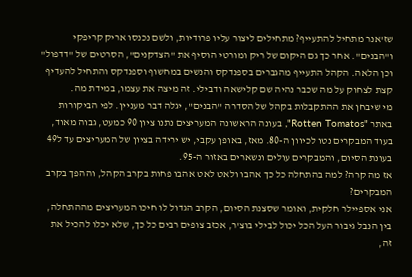שז'אנר מתחיל להתעייף? מתחילים ליצור עליו פרודיות, ולשם נכנסו אריק קריפקי ו"הבנים". אחר כך גם היקום של ריק ומורטי הוסיף את "הצדקנים", הסרטים של "דדפול" וכן הלאה. הקהל התעייף מהגברים בספנדקס והנשים במחשוף וספנדקס והתחיל להעדיף קצת לצחוק על מה שכבר נהיה שם קלישאה ודבילי. זה מיצה את עצמו, במידת מה.
מי שיבחן את ההתקבלות בקהל של הסדרה "הבנים", יגלה דבר מעניין. לפי הביקורות באתר "Rotten Tomatos", בעונה הראשונה המעריצים נתנו ציון 90 כמעט, גבוה מאוד, בעוד המבקרים נטו לכיוון ה-80. מאז, באופן עקבי, יש ירידה בציון של המעריצים עד ל49 בעונת הסיום, והמבקרים עולים ונשארים באזור ה-95.
אז מה קרה? למה בהתחלה כל כך אהבו ולאט לאט אהבו פחות בקרב הקהל, וההפך בקרב המבקרים?
אני אספיילר חלקית, ואומר שסצנת הסיום, הקרב הגדול לו חיכו המעריצים מההתחלה, בין הנבל גיבור העל הכל יכול לבילי בוצ'ר, אכזב צופים רבים כל כך, שלא יכלו להכיל את זה,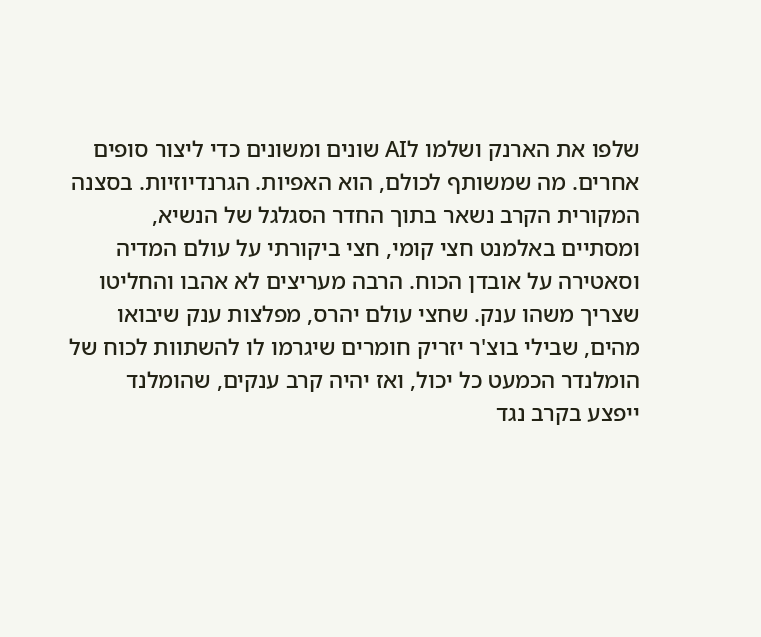שלפו את הארנק ושלמו לAI שונים ומשונים כדי ליצור סופים אחרים. מה שמשותף לכולם, הוא האפיות. הגרנדיוזיות. בסצנה המקורית הקרב נשאר בתוך החדר הסגלגל של הנשיא, ומסתיים באלמנט חצי קומי, חצי ביקורתי על עולם המדיה וסאטירה על אובדן הכוח. הרבה מעריצים לא אהבו והחליטו שצריך משהו ענק. שחצי עולם יהרס, מפלצות ענק שיבואו מהים, שבילי בוצ'ר יזריק חומרים שיגרמו לו להשתוות לכוח של הומלנדר הכמעט כל יכול, ואז יהיה קרב ענקים, שהומלנד ייפצע בקרב נגד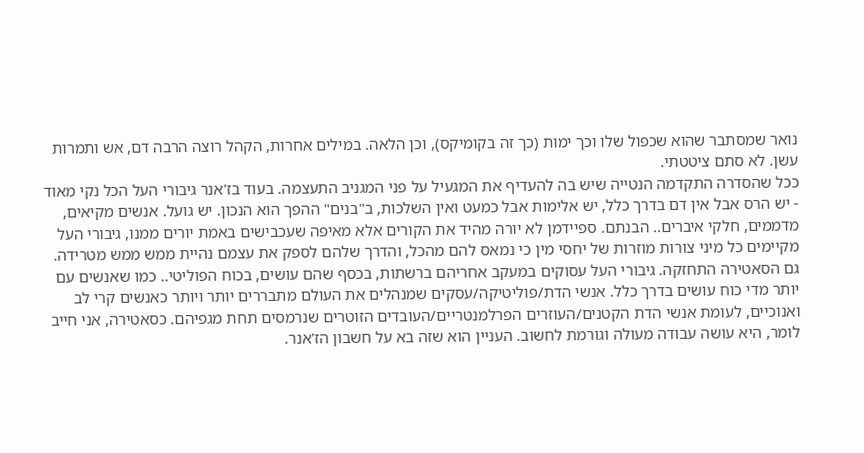נואר שמסתבר שהוא שכפול שלו וכך ימות (כך זה בקומיקס), וכן הלאה. במילים אחרות, הקהל רוצה הרבה דם, אש ותמרות עשן. לא סתם ציטטתי.
ככל שהסדרה התקדמה הנטייה שיש בה להעדיף את המגעיל על פני המגניב התעצמה. בעוד בז'אנר גיבורי העל הכל נקי מאוד - יש הרס אבל אין דם בדרך כלל, יש אלימות אבל כמעט ואין השלכות, ב"בנים" ההפך הוא הנכון. יש גועל. אנשים מקיאים, מדממים, חלקי איברים.. הבנתם. ספיידמן לא יורה מהיד את הקורים אלא מאיפה שעכבישים באמת יורים ממנו, גיבורי העל מקיימים כל מיני צורות מוזרות של יחסי מין כי נמאס להם מהכל, והדרך שלהם לספק את עצמם נהיית ממש ממש מטרידה. גם הסאטירה התחזקה. גיבורי העל עסוקים במעקב אחריהם ברשתות, בכסף שהם עושים, בכוח הפוליטי.. כמו שאנשים עם יותר מדי כוח עושים בדרך כלל. אנשי הדת/פוליטיקה/עסקים שמנהלים את העולם מתבררים יותר ויותר כאנשים קרי לב ואנוכיים, לעומת אנשי הדת הקטנים/העוזרים הפרלמנטריים/העובדים הזוטרים שנרמסים תחת מגפיהם. כסאטירה, אני חייב לומר, היא עושה עבודה מעולה וגורמת לחשוב. העניין הוא שזה בא על חשבון הז'אנר.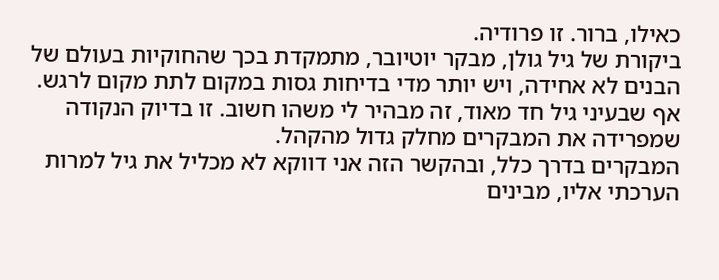כאילו, ברור. זו פרודיה.
ביקורת של גיל גולן, מבקר יוטיובר, מתמקדת בכך שהחוקיות בעולם של הבנים לא אחידה, ויש יותר מדי בדיחות גסות במקום לתת מקום לרגש. אף שבעיני גיל חד מאוד, זה מבהיר לי משהו חשוב. זו בדיוק הנקודה שמפרידה את המבקרים מחלק גדול מהקהל.
המבקרים בדרך כלל, ובהקשר הזה אני דווקא לא מכליל את גיל למרות הערכתי אליו, מבינים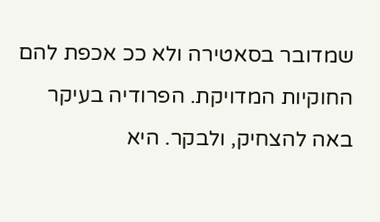שמדובר בסאטירה ולא ככ אכפת להם החוקיות המדויקת. הפרודיה בעיקר באה להצחיק, ולבקר. היא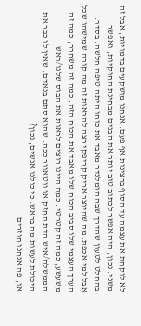לא לוקחת את עצמה עד הסוף ברצינות אף פעם. אנחנו מושקעים בדמויות, אבל זה משני. נכון, היה אפשר לכתוב טוב יותר את הבנים מבחינת החוקיות, ואפשר בהחלט לטעון שהדרך שבה הומלנדר מאבד את כוחו היתה טיפה חלשה. בסדר. אבל למי אכפת. מה שהיוצר אריק קריפקי רצה להראות זה מה קורה שמישהו שכל הערך העצמי שלו סביב הכוח שלו מאבד את הכוח הזה. כמה זה משחרר, כמה זה משעשע, כמה זה קטרטי. כמה היינו רוצים לראות את הבוס שלנו/ראש הממשלה/איש הדת החזק או ווטאוור ככה. שהוא סתם בנאדם. שאין לו כבר את היכולת לעשות מה בראש. כי כולנו אנשים, נכון?
או, פה אנחנו חוזרים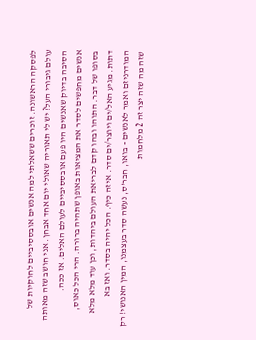לפסקה הראשונה. זוכרים ששאלתי למה אנשים אובססיביים לחוקיות של עולם גיבורי העל? יש לי תאוריה שאולי יום אחד אבחן. אני חושב שזה מאותה הסיבה בדיוק שאנשים היו פעם אובססיביים לעולם האלים. אז ככה.
אנשים מחפשים לסדר את המציאות באופן שתהיה ברורה. הרי הכל כאוס, בסופו של דבר. התוהו ובהו קדם לבריאת העולם ביהדות, וכן עוד מלא מלא דתות. מגיע האל/ים ויוצר/ים סדר. איזה כיף. הכל יהיה בסדר. ואז בא המודרניזם ואמר לאנשים - בואו, חבר'ס, נעשה סדר בעצמנו, המין האנושי! רק שזה מה שזה יצר זה 2 מלחמות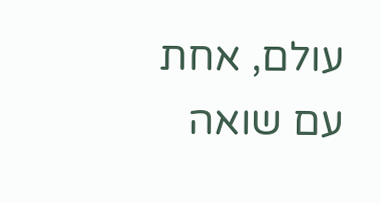עולם, אחת עם שואה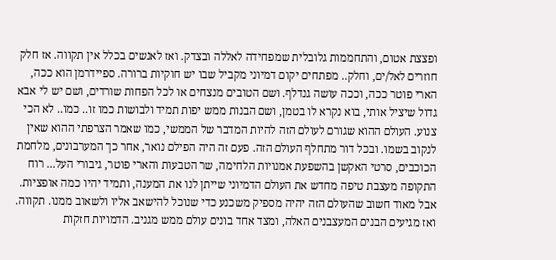ופצצת אטום, והתחממות גלובלית שמפחידה לאללה ובצדק. ואז לאנשים בכלל אין תקווה. אז חלק חוזרים לאל/ים, וחלק.. מפתחים יקום דמיוני מקביל שבו יש חוקיות ברורה. ספיידרמן הוא ככה, הארי פוטר ככה, וככה עושה גנדלף. ושם הטובים מנצחים או לכל הפחות שורדים, ושם יש לי אבא גדול שיציל אותי, בוא נקרא לו בטמן, ושם הבנות ממש יפות תמיד ולבושות כמו זו.. כמו.. לא הכי צנוע. העולם ההוא שגורם לעולם הזה להיות המדבר של הממשי, כמו שאמר הצרפתי ההוא שאין לנקוב בשמו. ובכל דור מתחלף העולם הזה. פעם זה היה הפילם נואר, אחר כך המערבונים, מלחמת הכוכבים, סרטי האקשן בהשפעת אמנויות הלחימה, שר הטבעות והארי פוטר, גיבורי העל... רוח התקופה מעצבת טיפה מחדש את העולם הדמיוני שייתן לנו את המענה, ותמיד יהיו כמה אופציות. אבל מאוד חשוב שהעולם הזה יהיה מספיק משכנע כדי שנוכל להישאב אליו ולשאוב ממנו. תקווה.
ואז מגיעים הבנים המעצבנים האלה, ומצד אחד בונים עולם ממש מגניב. הדמויות חזקות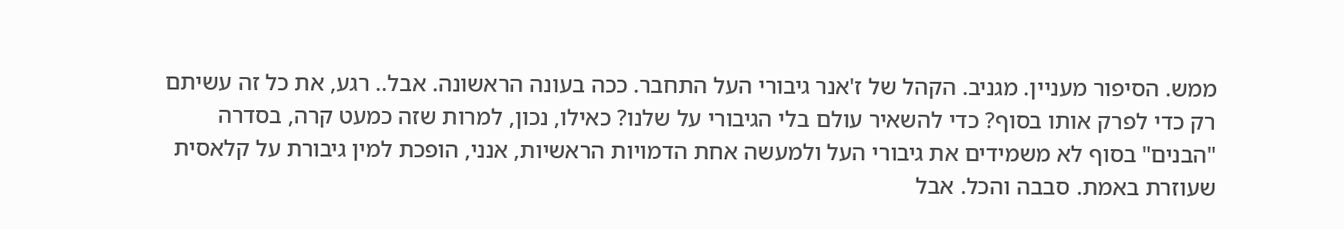ממש. הסיפור מעניין. מגניב. הקהל של ז'אנר גיבורי העל התחבר. ככה בעונה הראשונה. אבל.. רגע, את כל זה עשיתם רק כדי לפרק אותו בסוף? כדי להשאיר עולם בלי הגיבורי על שלנו? כאילו, נכון, למרות שזה כמעט קרה, בסדרה "הבנים" בסוף לא משמידים את גיבורי העל ולמעשה אחת הדמויות הראשיות, אנני, הופכת למין גיבורת על קלאסית שעוזרת באמת. סבבה והכל. אבל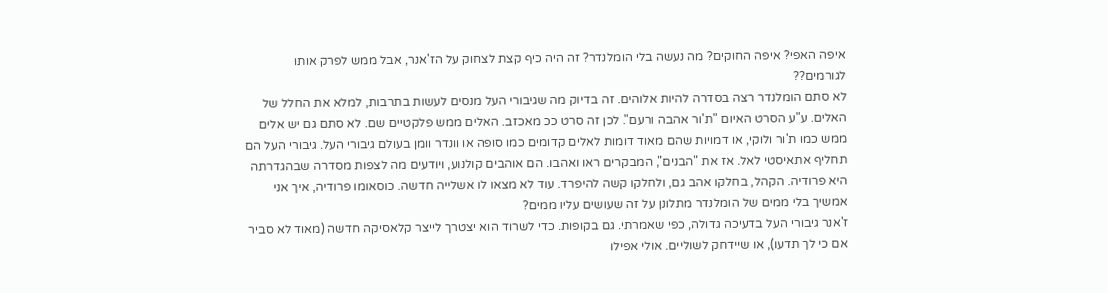איפה האפי? איפה החוקים? מה נעשה בלי הומלנדר? זה היה כיף קצת לצחוק על הז'אנר, אבל ממש לפרק אותו לגורמים??
לא סתם הומלנדר רצה בסדרה להיות אלוהים. זה בדיוק מה שגיבורי העל מנסים לעשות בתרבות, למלא את החלל של האלים. ע"ע הסרט האיום "ת'ור אהבה ורעם". לכן זה סרט ככ מאכזב. האלים ממש פלקטיים שם. לא סתם גם יש אלים ממש כמו ת'ור ולוקי, או דמויות שהם מאוד דומות לאלים קדומים כמו סופה או וונדר וומן בעולם גיבורי העל. גיבורי העל הם תחליף אתאיסטי לאל. אז את "הבנים", המבקרים ראו ואהבו. הם אוהבים קולנוע, ויודעים מה לצפות מסדרה שבהגדרתה היא פרודיה. הקהל, בחלקו אהב גם, ולחלקו קשה להיפרד. עוד לא מצאו לו אשלייה חדשה. כוסאומו פרודיה, איך אני אמשיך בלי ממים של הומלנדר מתלונן על זה שעושים עליו ממים?
ז'אנר גיבורי העל בדעיכה גדולה, כפי שאמרתי. גם בקופות. כדי לשרוד הוא יצטרך לייצר קלאסיקה חדשה (מאוד לא סביר אם כי לך תדעו), או שיידחק לשוליים. אולי אפילו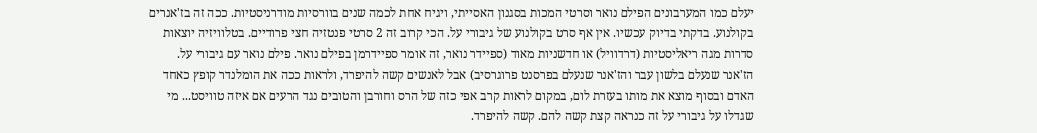יעלם כמו המערבונים הפילם נואר וסרטי המכות בסגנון האסייתי, ויגיח אחת לכמה שנים בוורסיות מודרניסטיות. ככה זה בז'אנרים בקולנוע. בדקתי בדיוק עכשיו. אין אף סרט בקולנוע של גיבורי על. הכי קרוב זה 2 סרטי פנטזיה חצי פרודיים. בטלוויזיה יוצאות סדרות מגה ריאליסטיות (דרדוויל) או חדשניות מאוד (ספיידר נואר, זה אומר ספיידרמן בפילם נואר. פילם נואר עם גיבורי על. הז'אנר שנעלם בלשון עבר והז'אנר שנעלם בפרסנט פרוגרסיב) אבל לאנשים קשה להיפרד, ולראות ככה את הומלנדר קופץ כאחד האדם ובסוף מוצא את מותו בעזרת לום, במקום לראות קרב אפי כזה של הרס וחורבן והטובים נגד הרעים אם איזה טוויסט... מי שגדלו על גיבורי על זה כנראה קצת קשה להם. קשה להיפרד.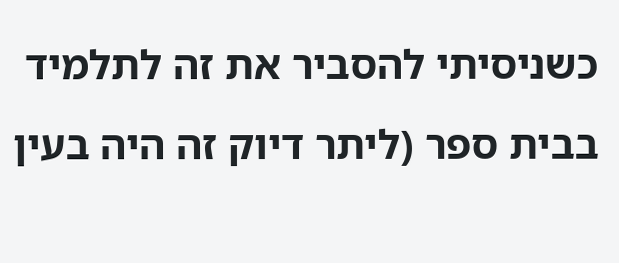כשניסיתי להסביר את זה לתלמיד בבית ספר (ליתר דיוק זה היה בעין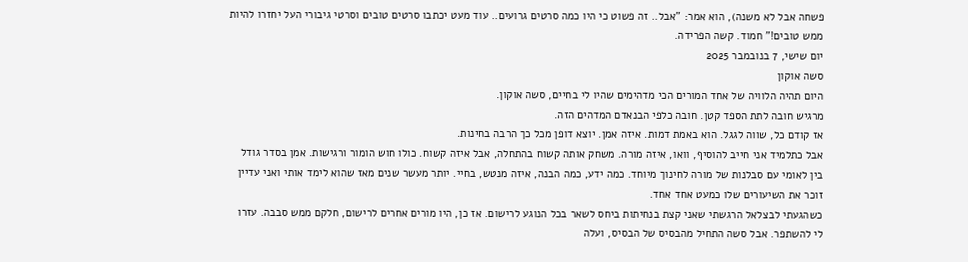פשחה אבל לא משנה), הוא אמר: "אבל.. זה פשוט כי היו כמה סרטים גרועים.. עוד מעט יכתבו סרטים טובים וסרטי גיבורי העל יחזרו להיות ממש טובים!" חמוד. קשה הפרידה.
יום שישי, 7 בנובמבר 2025
סשה אוקון
היום תהיה הלוויה של אחד המורים הכי מדהימים שהיו לי בחיים, סשה אוקון.
מרגיש חובה לתת הספד קטן. חובה כלפי הבנאדם המדהים הזה.
אז קודם כל, שווה לגגל. הוא באמת דמות. איזה אמן. יוצא דופן מכל כך הרבה בחינות.
אבל כתלמיד אני חייב להוסיף, וואו, איזה מורה. משחק אותה קשוח בהתחלה, אבל איזה קשוח. כולו חוש הומור ורגישות. אמן בסדר גודל בין לאומי עם סבלנות של מורה לחינוך מיוחד. כמה ידע, כמה הבנה, איזה מנטש, בחיי. יותר מעשר שנים מאז שהוא לימד אותי ואני עדיין זוכר את השיעורים שלו כמעט אחד אחד.
כשהגעתי לבצלאל הרגשתי שאני קצת בנחיתות ביחס לשאר בכל הנוגע לרישום. אז כן, היו מורים אחרים לרישום, חלקם ממש סבבה. עזרו לי להשתפר. אבל סשה התחיל מהבסיס של הבסיס, ועלה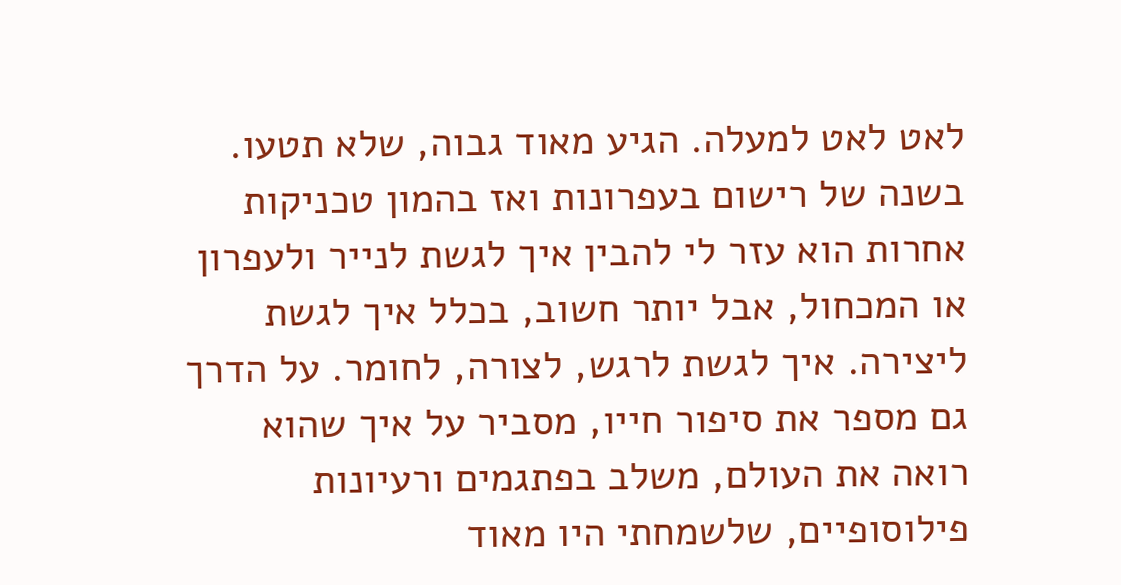לאט לאט למעלה. הגיע מאוד גבוה, שלא תטעו. בשנה של רישום בעפרונות ואז בהמון טכניקות אחרות הוא עזר לי להבין איך לגשת לנייר ולעפרון או המכחול, אבל יותר חשוב, בכלל איך לגשת ליצירה. איך לגשת לרגש, לצורה, לחומר. על הדרך גם מספר את סיפור חייו, מסביר על איך שהוא רואה את העולם, משלב בפתגמים ורעיונות פילוסופיים, שלשמחתי היו מאוד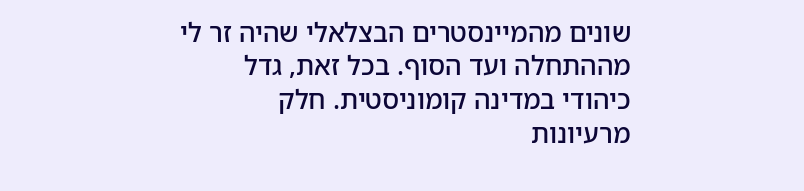שונים מהמיינסטרים הבצלאלי שהיה זר לי מההתחלה ועד הסוף. בכל זאת, גדל כיהודי במדינה קומוניסטית. חלק מרעיונות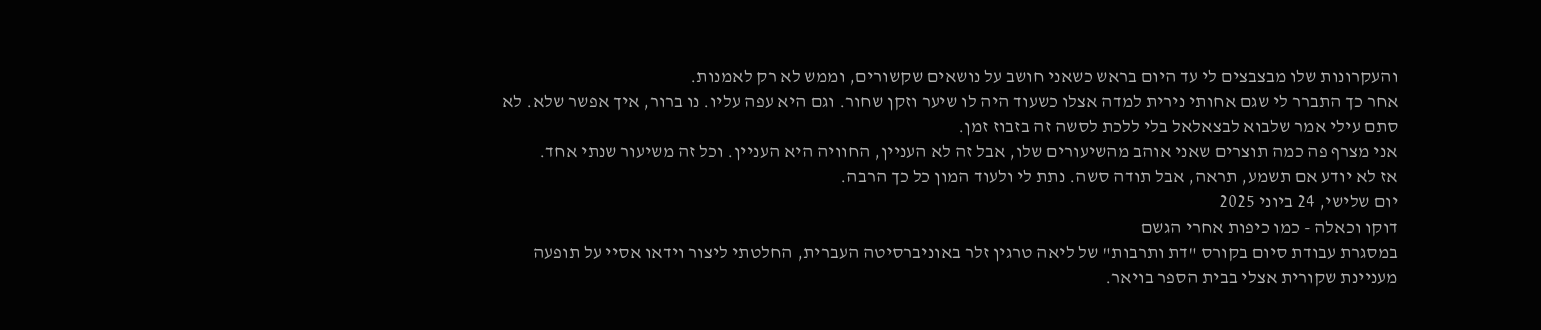והעקרונות שלו מבצבצים לי עד היום בראש כשאני חושב על נושאים שקשורים, וממש לא רק לאמנות.
אחר כך התברר לי שגם אחותי נירית למדה אצלו כשעוד היה לו שיער וזקן שחור. וגם היא עפה עליו. נו ברור, איך אפשר שלא. לא סתם עילי אמר שלבוא לבצאלאל בלי ללכת לסשה זה בזבוז זמן.
אני מצרף פה כמה תוצרים שאני אוהב מהשיעורים שלו, אבל זה לא העניין, החוויה היא העניין. וכל זה משיעור שנתי אחד.
אז לא יודע אם תשמע, תראה, אבל תודה סשה. נתת לי ולעוד המון כל כך הרבה.
יום שלישי, 24 ביוני 2025
דוקו וכאלה - כמו כיפות אחרי הגשם
במסגרת עבודת סיום בקורס "דת ותרבות" של ליאה טרגין זלר באוניברסיטה העברית, החלטתי ליצור וידאו אסיי על תופעה מעניינת שקורית אצלי בבית הספר בויאר.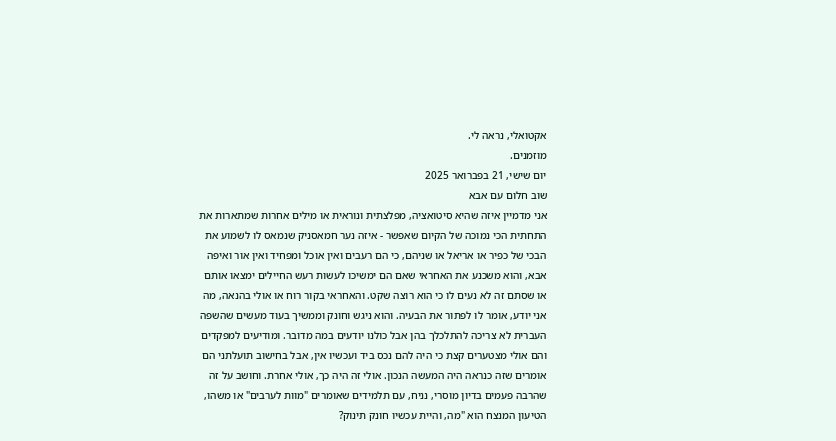אקטואלי, נראה לי.
מוזמנים.
יום שישי, 21 בפברואר 2025
שוב חלום עם אבא
אני מדמיין איזה שהיא סיטואציה, מפלצתית ונוראית או מילים אחרות שמתארות את התחתית הכי נמוכה של הקיום שאפשר - איזה נער חמאסניק שנמאס לו לשמוע את הבכי של כפיר או אריאל או שניהם, כי הם רעבים ואין אוכל ומפחיד ואין אור ואיפה אבא, והוא משכנע את האחראי שאם הם ימשיכו לעשות רעש החיילים ימצאו אותם או שסתם זה לא נעים לו כי הוא רוצה שקט. והאחראי בקור רוח או אולי בהנאה, מה אני יודע, אומר לו לפתור את הבעיה. והוא ניגש וחונק וממשיך בעוד מעשים שהשפה העברית לא צריכה להתלכלך בהן אבל כולנו יודעים במה מדובר. ומודיעים למפקדים והם אולי מצטערים קצת כי היה להם נכס ביד ועכשיו אין, אבל בחישוב תועלתני הם אומרים שזה כנראה היה המעשה הנכון. אולי זה היה כך, אולי אחרת. וחושב על זה שהרבה פעמים בדיון מוסרי, נניח, עם תלמידים שאומרים "מוות לערבים" או משהו, הטיעון המנצח הוא "מה, והיית עכשיו חונק תינוק?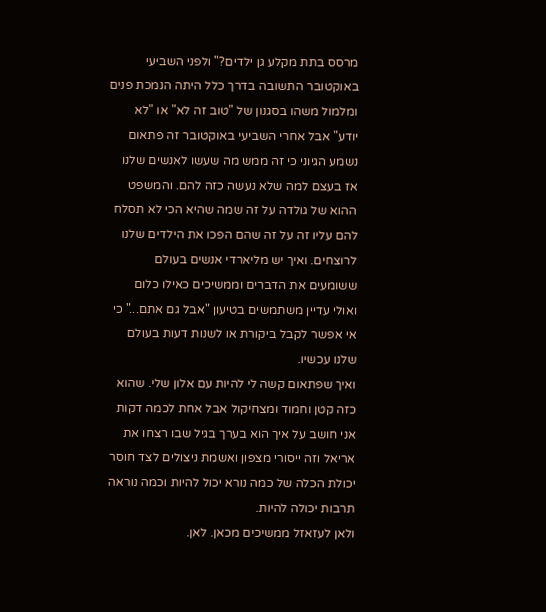מרסס בתת מקלע גן ילדים?" ולפני השביעי באוקטובר התשובה בדרך כלל היתה הנמכת פנים ומלמול משהו בסגנון של "טוב זה לא" או "לא יודע" אבל אחרי השביעי באוקטובר זה פתאום נשמע הגיוני כי זה ממש מה שעשו לאנשים שלנו אז בעצם למה שלא נעשה כזה להם. והמשפט ההוא של גולדה על זה שמה שהיא הכי לא תסלח להם עליו זה על זה שהם הפכו את הילדים שלנו לרוצחים. ואיך יש מליארדי אנשים בעולם ששומעים את הדברים וממשיכים כאילו כלום ואולי עדיין משתמשים בטיעון "אבל גם אתם..." כי אי אפשר לקבל ביקורת או לשנות דעות בעולם שלנו עכשיו.
ואיך שפתאום קשה לי להיות עם אלון שלי. שהוא כזה קטן וחמוד ומצחיקול אבל אחת לכמה דקות אני חושב על איך הוא בערך בגיל שבו רצחו את אריאל וזה ייסורי מצפון ואשמת ניצולים לצד חוסר יכולת הכלה של כמה נורא יכול להיות וכמה נוראה תרבות יכולה להיות.
ולאן לעזאזל ממשיכים מכאן. לאן.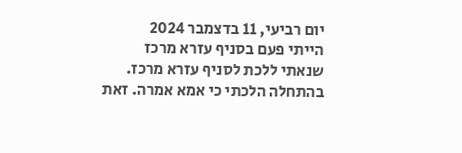יום רביעי, 11 בדצמבר 2024
הייתי פעם בסניף עזרא מרכז
שנאתי ללכת לסניף עזרא מרכז.
בהתחלה הלכתי כי אמא אמרה. זאת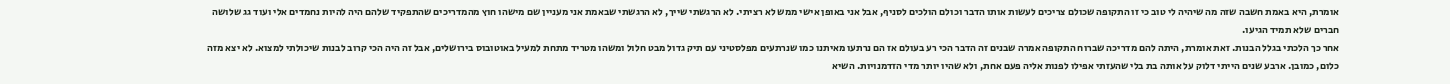אומרת, היא באמת חשבה שזה מה שיהיה לי טוב כי זו התקופה שכולם צריכים לעשות אותו הדבר וכולם הולכים לסניף, אבל אני באופן אישי ממש לא רציתי. לא הרגשתי שייך, לא הרגשתי שבאמת אני מעניין שם מישהו חוץ מהמדריכים שהתפקיד שלהם היה להיות נחמדים אלי ועוד גג שלושה חברים שלא תמיד הגיעו.
אחר כך הלכתי בגלל הבנות. זאת אומרת, היתה להם מדריכה שברוח התקופה אמרה שבנים זה הדבר הכי רע בעולם אז הם נרתעו מאיתנו כמו שנרתעים מפלסטיני עם תיק גדול מבט חלול ומשהו מטריד מתחת למעיל באוטובוס בירושלים, אבל זה היה הכי קרוב לבנות שיכולתי למצוא. לא יצא מזה כלום, כמובן. ארבע שנים הייתי דלוק על אותה בת בלי שהעזתי אפילו לפנות אליה פעם אחת, ולא שהיו יותר מדי הזדמנויות. השיא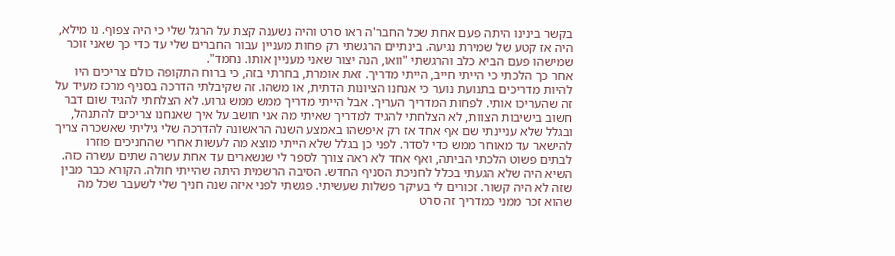בקשר בינינו היתה פעם אחת שכל החבר'ה ראו סרט והיה נשענה קצת על הרגל שלי כי היה צפוף. נו מילא, היה אז קטע של שמירת נגיעה. בינתיים הרגשתי רק פחות מעניין עבור החברים שלי עד כדי כך שאני זוכר שמישהו פעם הביא כלב והרגשתי "וואו, הנה יצור שאני מעניין אותו. נחמד".
אחר כך הלכתי כי הייתי חייב, הייתי מדריך. זאת אומרת, בחרתי בזה, כי ברוח התקופה כולם צריכים היו להיות מדריכים בתנועת נוער כי אנחנו הציונות הדתית, או משהו. זה שקיבלתי הדרכה בסניף מרכז מעיד על זה שהעריכו אותי. לפחות המדריך העריך. אבל הייתי מדריך ממש ממש גרוע. לא הצלחתי להגיד שום דבר חשוב בישיבות הצוות, לא הצלחתי להגיד למדריך שאיתי מה אני חושב על איך שאנחנו צריכים להתנהל, ובגלל שלא עניינתי שם אף אחד אז רק איפשהו באמצע השנה הראשונה להדרכה שלי גיליתי שאשכרה צריך להישאר עד מאוחר ממש כדי לסדר. לפני כן בגלל שלא הייתי מוצא מה לעשות אחרי שהחניכים פוזרו לבתים פשוט הלכתי הביתה, ואף אחד לא ראה צורך לספר לי שנשארים עד אחת עשרה שתים עשרה כזה. השיא היה שלא הגעתי בכלל לחניכת הסניף החדש. הסיבה הרשמית היתה שהייתי חולה. הקורא כבר מבין שזה לא היה קשור. זכורים לי בעיקר פשלות שעשיתי. פגשתי לפני איזה שנה חניך שלי לשעבר שכל מה שהוא זכר ממני כמדריך זה סרט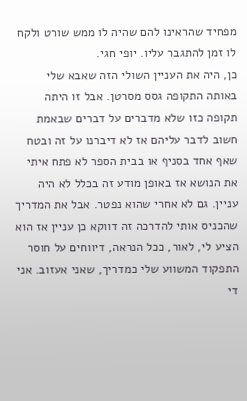מפחיד שהראינו להם שהיה לו ממש שורט ולקח לו זמן להתגבר עליו. יופי חגי.
כן, היה את העניין השולי הזה שאבא שלי באותה התקופה גסס מסרטן. אבל זו היתה תקופה כזו שלא מדברים על דברים שבאמת חשוב לדבר עליהם אז לא דיברנו על זה ובטח שאף אחד בסניף או בבית הספר לא פתח איתי את הנושא אז באופן מודע זה בכלל לא היה עניין. גם לא אחרי שהוא נפטר. אבל את המדריך שהכניס אותי להדרכה זה דווקא כן עניין אז הוא הציע לי, לאור, ככל הנראה, דיווחים על חוסר התפקוד המשווע שלי כמדריך, שאני אעזוב. אני די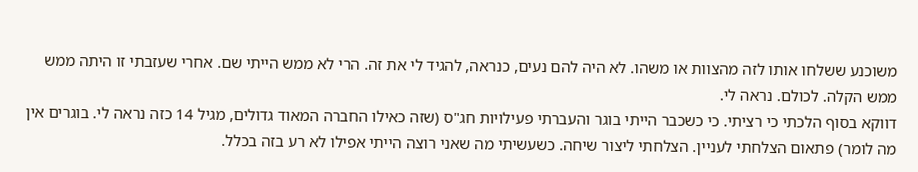משוכנע ששלחו אותו לזה מהצוות או משהו. לא היה להם נעים, כנראה, להגיד לי את זה. הרי לא ממש הייתי שם. אחרי שעזבתי זו היתה ממש ממש הקלה. לכולם. נראה לי.
דווקא בסוף הלכתי כי רציתי. כי כשכבר הייתי בוגר והעברתי פעילויות חג"ס (שזה כאילו החברה המאוד גדולים, מגיל 14 כזה נראה לי. בוגרים אין מה לומר) פתאום הצלחתי לעניין. הצלחתי ליצור שיחה. כשעשיתי מה שאני רוצה הייתי אפילו לא רע בזה בכלל.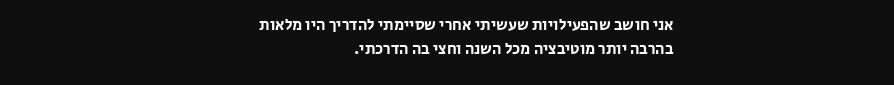אני חושב שהפעילויות שעשיתי אחרי שסיימתי להדריך היו מלאות בהרבה יותר מוטיבציה מכל השנה וחצי בה הדרכתי.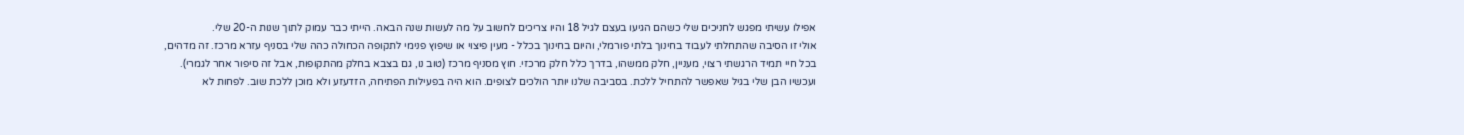אפילו עשיתי מפגש לחניכים שלי כשהם הגיעו בעצם לגיל 18 והיו צריכים לחשוב על מה לעשות שנה הבאה. הייתי כבר עמוק לתוך שנות ה-20 שלי.
אולי זו הסיבה שהתחלתי לעבוד בחינוך בלתי פורמלי, והיום בחינוך בכלל - מעין פיצוי או שיפוץ פנימי לתקופה הכחולה כהה שלי בסניף עזרא מרכז. זה מדהים, בכל חיי תמיד הרגשתי רצוי, מעניין, חלק ממשהו, בדרך כלל חלק מרכזי. חוץ מסניף מרכז (טוב נו, גם בצבא בחלק מהתקופות, אבל זה סיפור אחר לגמרי).
ועכשיו הבן שלי בגיל שאפשר להתחיל ללכת. בסביבה שלנו יותר הולכים לצופים. הוא היה בפעילות הפתיחה, הזדעזע ולא מוכן ללכת שוב. לפחות לא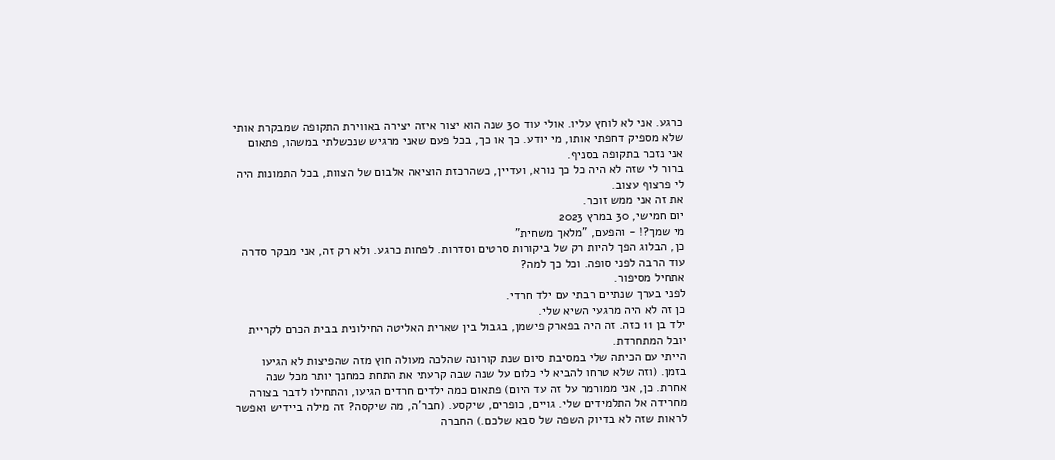כרגע. אני לא לוחץ עליו. אולי עוד 30 שנה הוא יצור איזה יצירה באווירת התקופה שמבקרת אותי שלא מספיק דחפתי אותו, מי יודע. כך או כך, בכל פעם שאני מרגיש שנכשלתי במשהו, פתאום אני נזכר בתקופה בסניף.
ברור לי שזה לא היה כל כך נורא, ועדיין, כשהרכזת הוציאה אלבום של הצוות, בכל התמונות היה לי פרצוף עצוב.
את זה אני ממש זוכר.
יום חמישי, 30 במרץ 2023
מי שמך?! - והפעם, "מלאך משחית"
כן, הבלוג הפך להיות רק של ביקורות סרטים וסדרות. לפחות כרגע. ולא רק זה, אני מבקר סדרה עוד הרבה לפני סופה. וכל כך למה?
אתחיל מסיפור.
לפני בערך שנתיים רבתי עם ילד חרדי.
כן זה לא היה מרגעי השיא שלי.
ילד בן 11 כזה. זה היה בפארק פישמן, בגבול בין שארית האליטה החילונית בבית הכרם לקריית יובל המתחרדת.
הייתי עם הכיתה שלי במסיבת סיום שנת קורונה שהלכה מעולה חוץ מזה שהפיצות לא הגיעו בזמן. (וזה שלא טרחו להביא לי כלום על שנה שבה קרעתי את התחת כמחנך יותר מכל שנה אחרת. כן, אני ממורמר על זה עד היום) פתאום כמה ילדים חרדים הגיעו, והתחילו לדבר בצורה מחרידה אל התלמידים שלי. גויים, כופרים, שיקסע. (חבר'ה, מה שיקסה? זה מילה ביידיש ואפשר לראות שזה לא בדיוק השפה של סבא שלכם.) החברה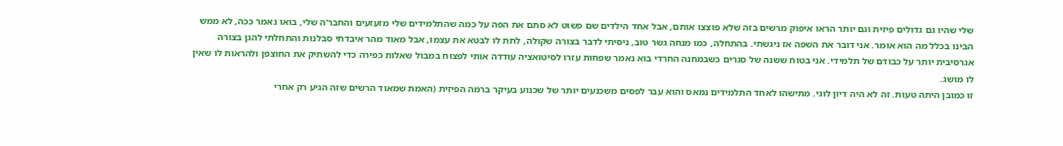שלי שהיו גם גדולים פיזית וגם יותר הראו איפוק מרשים בזה שלא פוצצו אותם, אבל אחד הילדים שם פשוט לא סתם את הפה על כמה שהתלמידים שלי מזעזעים והחבר'ה שלי, בואו נאמר ככה, לא ממש הבינו בכלל מה הוא אומר. אני דובר את השפה אז ניגשתי. בהתחלה, כמו מנחה גשר טוב, ניסיתי לדבר בצורה שקולה, לתת לו לבטא את עצמו, אבל מאוד מהר איבדתי סבלנות והתחלתי להגן בצורה אגרסיבית יותר על כבודם של תלמידי. אני בטוח ששנה של סגרים כשבמחנה החרדי בוא נאמר שפחות עזרו לסיטואציה עודדה אותי לפצוח במבול שאלות כפירה כדי להשתיק את החוצפן ולהראות לו שאין לו מושג.
זו כמובן היתה טעות. זה לא היה דיון לוגי. מתישהו לאחד התלמידים נמאס והוא עבר לפסים משכנעים יותר של שכנוע בעיקר ברמה הפיזית (האמת שמאוד הרשים שזה הגיע רק אחרי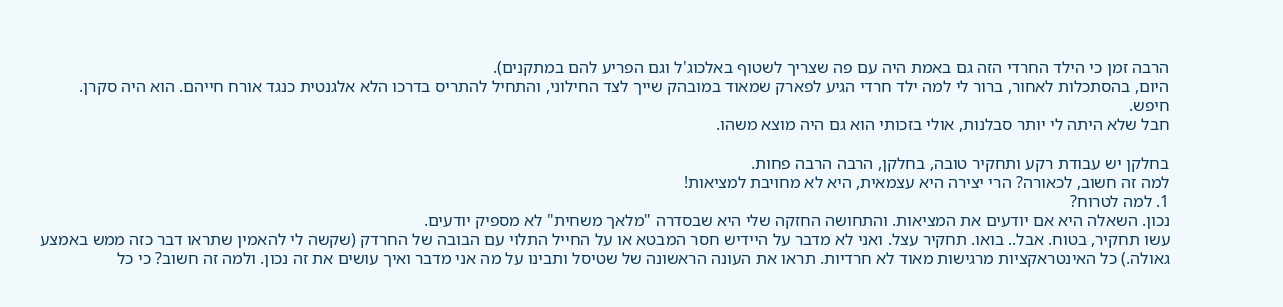הרבה זמן כי הילד החרדי הזה גם באמת היה עם פה שצריך לשטוף באלכוג'ל וגם הפריע להם במתקנים).
היום, בהסתכלות לאחור, ברור לי למה ילד חרדי הגיע לפארק שמאוד במובהק שייך לצד החילוני, והתחיל להתריס בדרכו הלא אלגנטית כנגד אורח חייהם. הוא היה סקרן. חיפש.
חבל שלא היתה לי יותר סבלנות, אולי בזכותי הוא גם היה מוצא משהו.

בחלקן יש עבודת רקע ותחקיר טובה, בחלקן, הרבה הרבה פחות.
למה זה חשוב, לכאורה? הרי יצירה היא עצמאית, היא לא מחויבת למציאות!
1. למה לטרוח?
נכון. השאלה היא אם יודעים את המציאות. והתחושה החזקה שלי היא שבסדרה "מלאך משחית" לא מספיק יודעים.
עשו תחקיר, בטוח. אבל.. בואו. תחקיר עצל. ואני לא מדבר על היידיש חסר המבטא או על החייל התלוי עם הבובה של החרדק (שקשה לי להאמין שתראו דבר כזה ממש באמצע גאולה.) כל האינטראקציות מרגישות מאוד לא חרדיות. תראו את העונה הראשונה של שטיסל ותבינו על מה אני מדבר ואיך עושים את זה נכון. ולמה זה חשוב? כי כל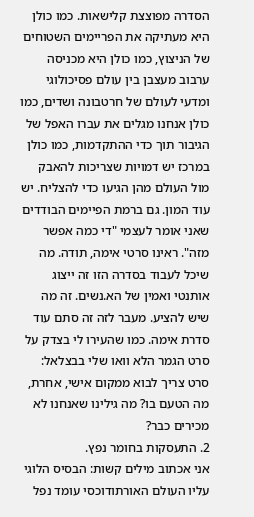הסדרה מפוצצת קלישאות. כמו כולן היא מעתיקה את הפריימים השטוחים של הניצוץ, כמו כולן היא מכניסה ערבוב מעצבן בין עולם פסיכולוגי ומדעי לעולם של חרטבונה ושדים, כמו כולן אנחנו מגלים את עברו האפל של הגיבור תוך כדי ההתקדמות, כמו כולן במרכז יש דמויות שצריכות להאבק מול העולם מהן הגיעו כדי להצליח. יש עוד המון. גם ברמת הפיימים הבודדים שאני אומר לעצמי "די כמה אפשר מזה". ראינו סרטי אימה, תודה. מה שיכל לעבוד בסדרה הזו זה ייצוג אותנטי ואמין של הא.נשים. זה מה שיש להציע. מעבר לזה זה סתם עוד סדרת אימה. כמו שהעירו לי בצדק על סרט הגמר הלא וואו שלי בבצלאל: סרט צריך לבוא ממקום אישי, אחרת, מה הטעם בו? מה גילינו שאנחנו לא מכירים כבר?
2. התעסקות בחומר נפץ.
אני אכתוב מילים קשות: הבסיס הלוגי עליו העולם האורתודוכסי עומד נפל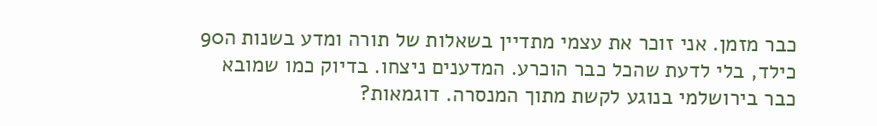כבר מזמן. אני זוכר את עצמי מתדיין בשאלות של תורה ומדע בשנות ה90 כילד, בלי לדעת שהכל כבר הוכרע. המדענים ניצחו. בדיוק כמו שמובא כבר בירושלמי בנוגע לקשת מתוך המנסרה. דוגמאות?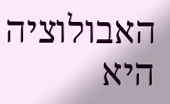האבולוציה היא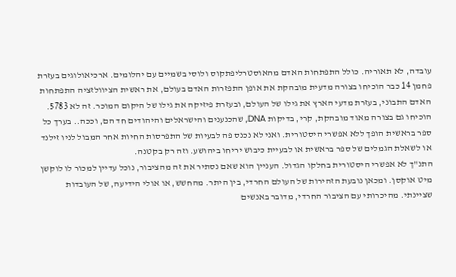עובדה, לא תאוריה. כולל התפתחות האדם מהאוסטרליפתקוס ולוסי בשמיים עם יהלומים. ארכיאולוגים בעזרת פחמן 14 כבר הוכיחו בצורה מדעית מובהקת את אופן התפזרות האדם בעולם, את ראשית הציוולזציה התפתחות האדם התבוני, בעזרת מדעי הארץ את גילו של העולם, ובעזרת פיזיקה את גילו של היקום המוכר. זה לא 5783. הוכיחו גם בצורה מאוד מובהקת, קרי, בדיקות DNA, שהכנענים והישראלים והיהודים חד הם, וככה.. בערך כל ספר בראשית הופך ללא אפשרי היסטורית. ואני לא נכנס פה לבעיות של התפרסות החיות אחר המבול לניו זילנד או לשאלת הגמלים של ספר בראשית או לבעיית כיבוש יריחו ביהושע. וזה רק בקטנה.
התנ"ך לא אפשרי היסטורית בחלקו הגדול. העניין הוא שאם נסתיר את זה מהציבור, נוכל עדיין למכור לו לוקשן מיט אוקסן. ומכאן נובעת הזהירות של העולם החרדי, בין היתר. מהחשש, או אולי הידיעה, של העובדות שציינתי. מהיכרותי עם הציבור החרדי, מדובר באנשים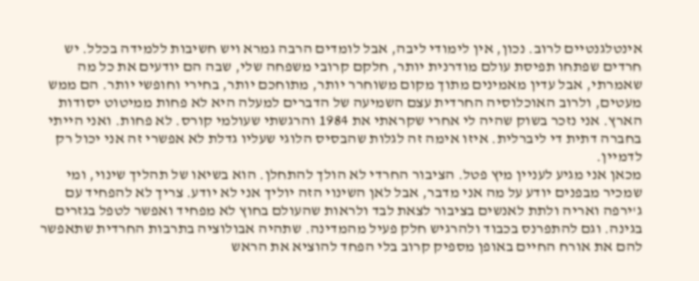אינטלגנטיים לרוב. נכון, אין לימודי ליבה, אבל לומדים הרבה גמרא ויש חשיבות ללמידה בכלל. יש חרדים שפתחו תפיסת עולם מודרנית יותר, חלקם קרובי משפחה שלי, שבה הם יודעים את כל מה שאמרתי, אבל עדין מאמינים מתוך מקום משוחרר יותר, מתוחכם יותר, בחירי וחופשי יותר. הם ממש מעטים, ולרוב האוכלוסיה החרדית עצם השמיעה של הדברים למעלה היא לא פחות ממיטוט יסודות הארץ. אני נזכר בשוק שהיה לי אחרי שקראתי את 1984 והרגשתי שעולמי קורס. לא פחות. ואני הייתי בחברה דתית די ליברלית. איזו אימה זה לגלות שהבסיס הלוגי שעליו גדלת לא אפשרי זה אני יכול רק לדמיין.
מכאן אני מגיע לעניין מיץ פטל. הציבור החרדי לא הולך להתחלן. הוא בשיאו של תהליך שינוי, ומי שמכיר מבפנים יודע על מה אני מדבר, אבל לאן השינוי הזה יוליך אני לא יודע. צריך לא להפחיד עם ג'ירפה ואריה ולתת לאנשים בציבור לצאת לבד ולראות שהעולם בחוץ לא מפחיד ואפשר לטפל בגזרים בגינה. וגם להתפרנס בכבוד ולהרגיש חלק פעיל מהמדינה. שתהיה אבולוציה בתרבות החרדית שתאפשר להם את אורח החיים באופן מספיק קרוב בלי הפחד להוציא את הראש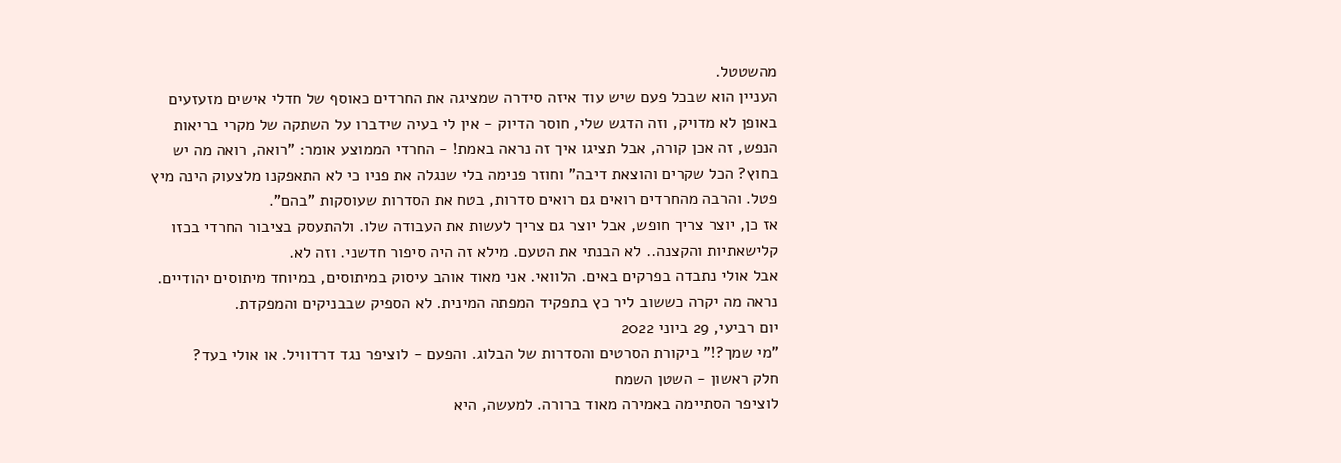מהשטטל.
העניין הוא שבכל פעם שיש עוד איזה סידרה שמציגה את החרדים כאוסף של חדלי אישים מזעזעים באופן לא מדויק, וזה הדגש שלי, חוסר הדיוק - אין לי בעיה שידברו על השתקה של מקרי בריאות הנפש, זה אכן קורה, אבל תציגו איך זה נראה באמת! - החרדי הממוצע אומר: "רואה, רואה מה יש בחוץ? הכל שקרים והוצאת דיבה" וחוזר פנימה בלי שנגלה את פניו כי לא התאפקנו מלצעוק הינה מיץ פטל. והרבה מהחרדים רואים גם רואים סדרות, בטח את הסדרות שעוסקות "בהם".
אז כן, יוצר צריך חופש, אבל יוצר גם צריך לעשות את העבודה שלו. ולהתעסק בציבור החרדי בכזו קלישאתיות והקצנה.. לא הבנתי את הטעם. מילא זה היה סיפור חדשני. וזה לא.
אבל אולי נתבדה בפרקים באים. הלוואי. אני מאוד אוהב עיסוק במיתוסים, במיוחד מיתוסים יהודיים. נראה מה יקרה כששוב ליר כץ בתפקיד המפתה המינית. לא הספיק שבבניקים והמפקדת.
יום רביעי, 29 ביוני 2022
"מי שמך?!" ביקורת הסרטים והסדרות של הבלוג. והפעם - לוציפר נגד דרדוויל. או אולי בעד?
חלק ראשון - השטן השמח
לוציפר הסתיימה באמירה מאוד ברורה. למעשה, היא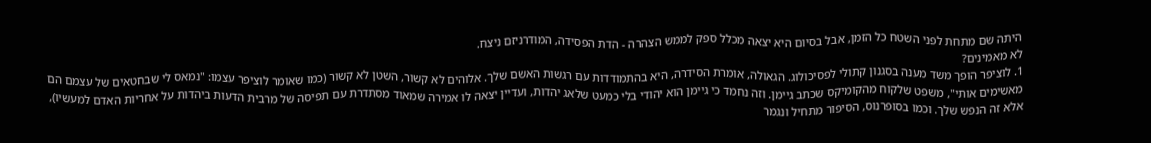היתה שם מתחת לפני השטח כל הזמן, אבל בסיום היא יצאה מכלל ספק לממש הצהרה - הדת הפסידה, המודרניזם ניצח.
לא מאמינים?
1. לוציפר הופך משד מענה בסגנון קתולי לפסיכולוג. הגאולה, אומרת הסידרה, היא בהתמודדות עם רגשות האשם שלך. אלוהים לא קשור, השטן לא קשור (כמו שאומר לוציפר עצמו: "נמאס לי שבחטאים של עצמם הם מאשימים אותי", משפט שלקוח מהקומיקס שכתב גיימן. וזה נחמד כי גיימן הוא יהודי בלי כמעט שלאג יהדות, ועדיין יצאה לו אמירה שמאוד מסתדרת עם תפיסה של מרבית הדעות ביהדות על אחריות האדם למעשיו), אלא זה הנפש שלך. וכמו בסופרנוס, הסיפור מתחיל ונגמר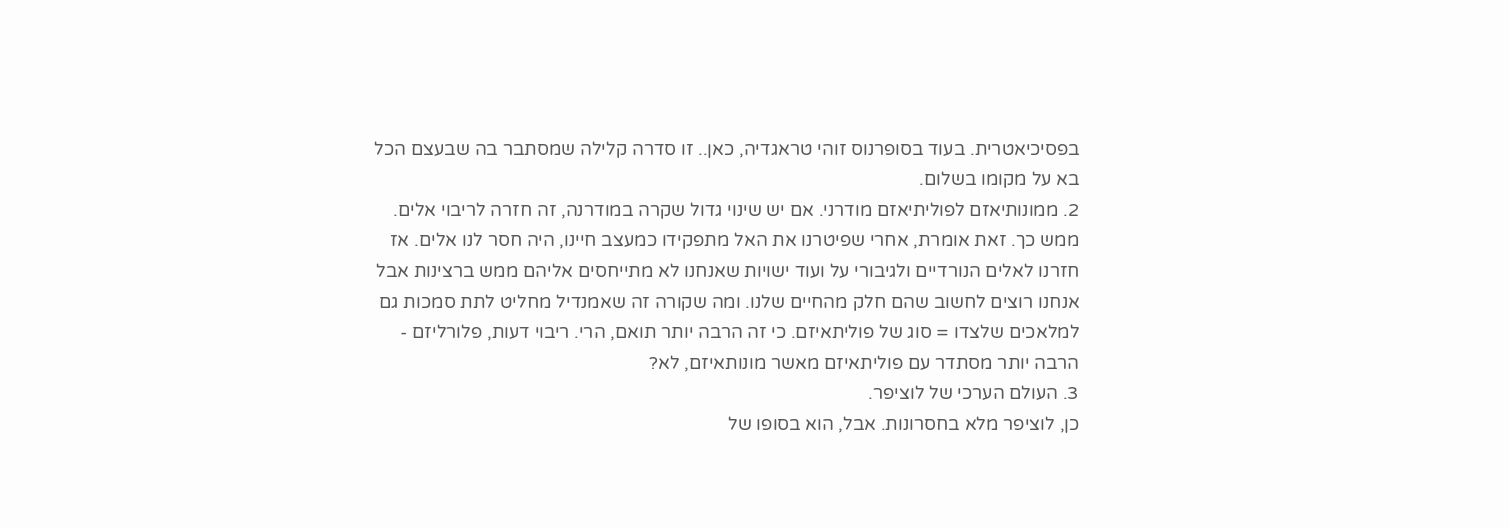בפסיכיאטרית. בעוד בסופרנוס זוהי טראגדיה, כאן.. זו סדרה קלילה שמסתבר בה שבעצם הכל בא על מקומו בשלום.
2. ממונותיאזם לפוליתיאזם מודרני. אם יש שינוי גדול שקרה במודרנה, זה חזרה לריבוי אלים. ממש כך. זאת אומרת, אחרי שפיטרנו את האל מתפקידו כמעצב חיינו, היה חסר לנו אלים. אז חזרנו לאלים הנורדיים ולגיבורי על ועוד ישויות שאנחנו לא מתייחסים אליהם ממש ברצינות אבל אנחנו רוצים לחשוב שהם חלק מהחיים שלנו. ומה שקורה זה שאמנדיל מחליט לתת סמכות גם למלאכים שלצדו = סוג של פוליתאיזם. כי זה הרבה יותר תואם, הרי. ריבוי דעות, פלורליזם - הרבה יותר מסתדר עם פוליתאיזם מאשר מונותאיזם, לא?
3. העולם הערכי של לוציפר.
כן, לוציפר מלא בחסרונות. אבל, הוא בסופו של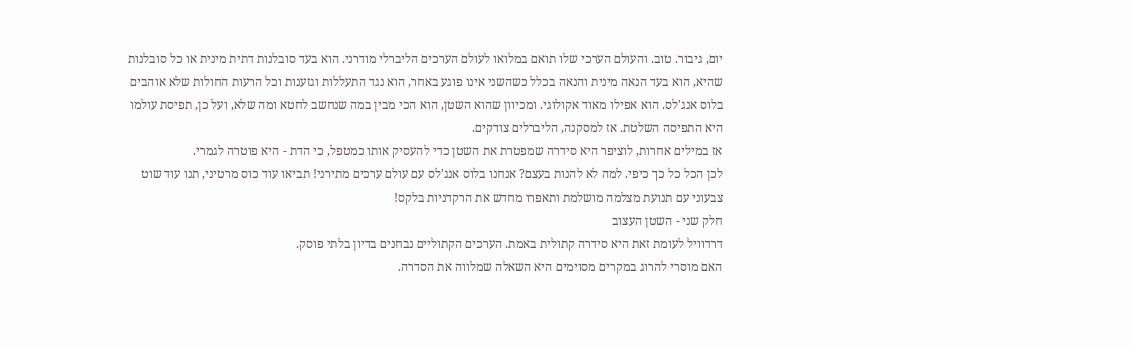יום, גיבור. טוב. והעולם הערכי שלו תואם במלואו לעולם הערכים הליברלי מודרני. הוא בעד סובלנות דתית מינית או כל סובלנות שהיא, הוא בעד הנאה מינית והנאה בכלל כשהשני אינו פוגע באחר, הוא נגד התעללות וגזענות וכל הרעות החולות שלא אוהבים בלוס אנג'לס. הוא אפילו מאוד אקולוגי. ומכיוון שהוא השטן, הוא הכי מבין במה שנחשב לחטא ומה שלא, ועל כן, תפיסת עולמו היא התפיסה השלטת. אז למסקנה, הליברלים צודקים.
אז במילים אחרות, לוציפר היא סידרה שמפטרת את השטן כדי להעסיק אותו כמטפל, כי הדת - היא פוטרה לגמרי.
לכן הכל כל כך כיפי. למה לא להנות בעצם? אנחנו בלוס אנג'לס עם עולם ערכים מתירני! תביאו עוד כוס מרטיני, תנו עוד שוט צבעוני עם תנועת מצלמה מושלמת ותאפרו מחדש את הרקדניות בלקס!
חלק שני - השטן העצוב
דרדוויל לעומת זאת היא סידרה קתולית באמת. הערכים הקתוליים נבחנים בדיון בלתי פוסק.
האם מוסרי להרוג במקרים מסוימים היא השאלה שמלווה את הסדרה.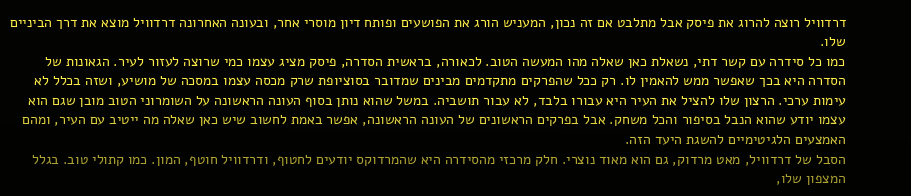דרדוויל רוצה להרוג את פיסק אבל מתלבט אם זה נכון, המעניש הורג את הפושעים ופותח דיון מוסרי אחר, ובעונה האחרונה דרדוויל מוצא את דרך הביניים שלו.
כמו כל סידרה עם קשר דתי, נשאלת כאן שאלה מהו המעשה הטוב. לכאורה, בראשית הסדרה, פיסק מציג עצמו כמי שרוצה לעזור לעיר. הגאונות של הסדרה היא בכך שאפשר ממש להאמין לו. רק ככל שהפרקים מתקדמים מבינים שמדובר בסוציופת שרק מכסה עצמו במסכה של מושיע, ושזה בכלל לא עימות ערכי. הרצון שלו להציל את העיר היא עבורו בלבד, לא עבור תושביה. במשל שהוא נותן בסוף העונה הראשונה על השומרוני הטוב מובן שגם הוא עצמו יודע שהוא הנבל בסיפור והכל משחק. אבל בפרקים הראשונים של העונה הראשונה, אפשר באמת לחשוב שיש כאן שאלה מה ייטיב עם העיר, ומהם האמצעים הלגיטימיים להשגת היעד הזה.
הסבל של דרדוויל, מאט מרדוק, גם הוא מאוד נוצרי. חלק מרכזי מהסידרה היא שהמרדוקס יודעים לחטוף, ודרדוויל חוטף, המון. כמו קתולי טוב. בגלל המצפון שלו,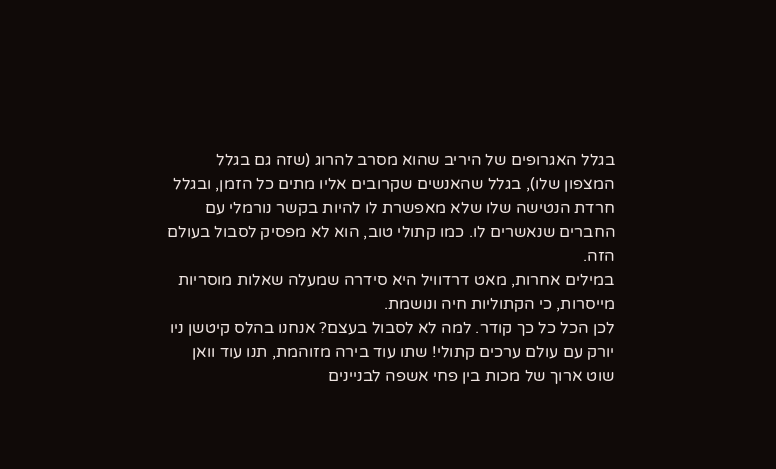בגלל האגרופים של היריב שהוא מסרב להרוג (שזה גם בגלל המצפון שלו), בגלל שהאנשים שקרובים אליו מתים כל הזמן, ובגלל חרדת הנטישה שלו שלא מאפשרת לו להיות בקשר נורמלי עם החברים שנאשרים לו. כמו קתולי טוב, הוא לא מפסיק לסבול בעולם הזה.
במילים אחרות, מאט דרדוויל היא סידרה שמעלה שאלות מוסריות מייסרות, כי הקתוליות חיה ונושמת.
לכן הכל כל כך קודר. למה לא לסבול בעצם? אנחנו בהלס קיטשן ניו יורק עם עולם ערכים קתולי! שתו עוד בירה מזוהמת, תנו עוד וואן שוט ארוך של מכות בין פחי אשפה לבניינים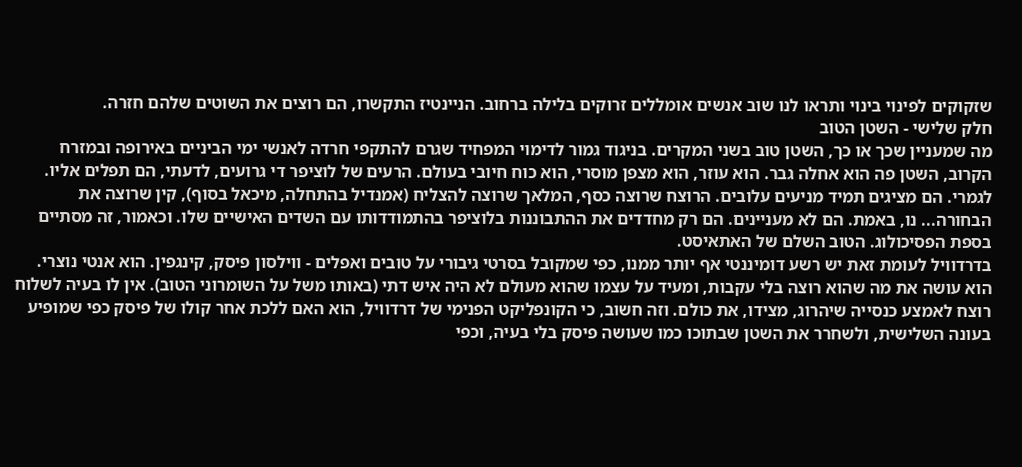שזקוקים לפינוי בינוי ותראו לנו שוב אנשים אומללים זרוקים בלילה ברחוב. הניינטיז התקשרו, הם רוצים את השוטים שלהם חזרה.
חלק שלישי - השטן הטוב
מה שמעניין שכך או כך, השטן טוב בשני המקרים. בניגוד גמור לדימוי המפחיד שגרם להתקפי חרדה לאנשי ימי הביניים באירופה ובמזרח הקרוב, השטן פה הוא אחלה גבר. הוא עוזר, הוא מצפן מוסרי, הוא כוח חיובי בעולם. הרעים של לוציפר די גרועים, לדעתי, הם תפלים אליו. לגמרי. הם מציגים תמיד מניעים עלובים. הרוצח שרוצה כסף, המלאך שרוצה להצליח (אמנדיל בהתחלה, מיכאל בסוף), קין שרוצה את הבחורה... נו, באמת. הם לא מעניינים. הם רק מחדדים את ההתבוננות בלוציפר בהתמודדותו עם השדים האישיים שלו. וכאמור, זה מסתיים בספת הפסיכולוג. הטוב השלם של האתאיסט.
בדרדוויל לעומת זאת יש רשע דומיננטי אף יותר ממנו, כפי שמקובל בסרטי גיבורי על טובים ואפלים - ווילסון פיסק, קינגפין. הוא אנטי נוצרי. הוא עושה את מה שהוא רוצה בלי עקבות, ומעיד על עצמו שהוא מעולם לא היה איש דתי (באותו משל על השומרוני הטוב). אין לו בעיה לשלוח רוצח לאמצע כנסייה שיהרוג, מצידו, את כולם. וזה חשוב, כי הקונפליקט הפנימי של דרדוויל, הוא האם ללכת אחר קולו של פיסק כפי שמופיע בעונה השלישית, ולשחרר את השטן שבתוכו כמו שעושה פיסק בלי בעיה, וכפי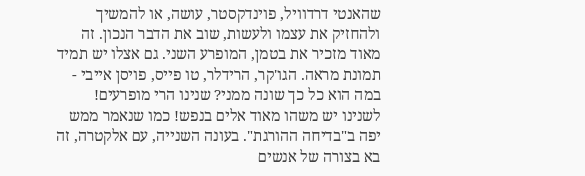שהאנטי דרדוויל, פוינדקסטר, עושה, או להמשיך ולהחזיק את עצמו ולעשות, שוב את הדבר הנכון. זה מאוד מזכיר את בטמן, המופרע השני. גם אצלו יש תמיד תמונת מראה. הגו'קר, הרידלר, טו פייס, פויסן אייבי - במה הוא כל כך שונה ממני? שנינו הרי מופרעים! לשנינו יש משהו מאוד אלים בנפש! כמו שנאמר ממש יפה ב"בדיחה ההורגת". בעונה השנייה, עם אלקטרה, זה בא בצורה של אנשים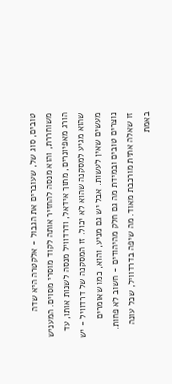טובים, סוג של, שעוברים את הגבול - אלקטרה היא שדה משוחררת, והוא מנסה להחזיר אותה לקוד מוסרי מסוים. המעניש הורג מאפיונרים, מתוך אידאל, ודרדוויל מנסה לשנות אותו, עד שהוא מגיע למסקנה שהוא לא יכול. זו המסקנה של דרדוויל - יש מעשים שאין לעשות. אבל יש גם מניע, והוא, כמו שאומרים נוצרים טובים ובמידת מה גם חלק מהיהודים - חשוב לא פחות.
זו שאלה אתית מורכבת מאוד. מה שיפה בדרדוויל, שכל עונה באמת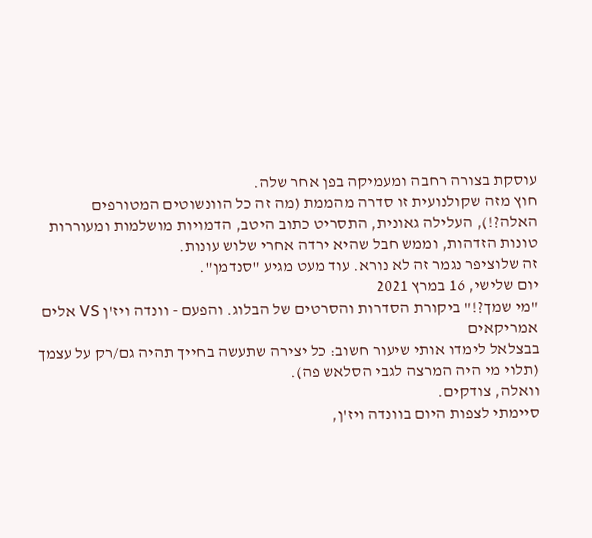עוסקת בצורה רחבה ומעמיקה בפן אחר שלה.
חוץ מזה שקולנועית זו סדרה מהממת (מה זה כל הוונשוטים המטורפים האלה?!), העלילה גאונית, התסריט כתוב היטב, הדמויות מושלמות ומעוררות טונות הזדהות, וממש חבל שהיא ירדה אחרי שלוש עונות.
זה שלוציפר נגמר זה לא נורא. עוד מעט מגיע "סנדמן".
יום שלישי, 16 במרץ 2021
"מי שמך?!" ביקורת הסדרות והסרטים של הבלוג. והפעם - וונדה ויז'ן VS אלים אמריקאים
בבצלאל לימדו אותי שיעור חשוב: כל יצירה שתעשה בחייך תהיה גם/רק על עצמך (תלוי מי היה המרצה לגבי הסלאש פה).
וואלה, צודקים.
סיימתי לצפות היום בוונדה ויז'ן,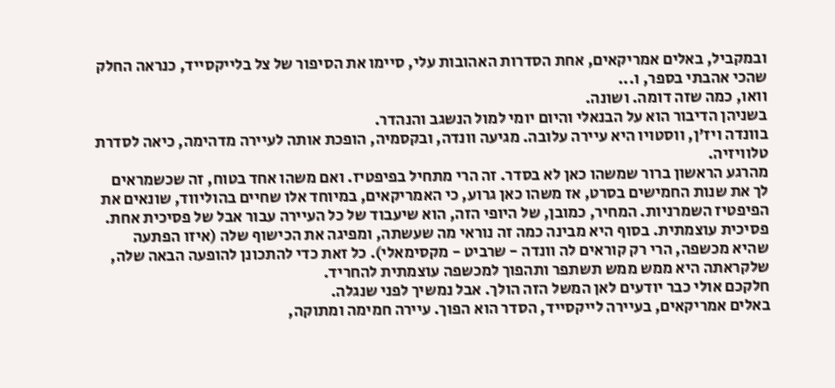ובמקביל, באלים אמריקאים, אחת הסדרות האהובות עלי, סיימו את הסיפור של צל בלייקסייד, כנראה החלק שהכי אהבתי בספר, ו...
וואו, כמה שזה דומה. ושונה.
בשניהן הדיבור הוא על הבנאלי והיום יומי למול הנשגב והנהדר.
בוונדה ויז'ן, ווסטויו היא עיירה עלובה. מגיעה וונדה, ובקסמיה, הופכת אותה לעיירה מדהימה, כיאה לסדרת טלוויזיה.
מהרגע הראשון ברור שמשהו כאן לא בסדר. זה הרי מתחיל בפיפטיז. ואם משהו אחד בטוח, זה שכשמראים לך את שנות החמישים בסרט, אז משהו כאן גרוע, כי האמריקאים, במיוחד אלו שחיים בהוליווד, שונאים את הפיפטיז השמרניות. המחיר, כמובן, של היופי הזה, הוא שיעבוד של כל העיירה עבור אבל של פסיכית אחת. פסיכית עוצמתית. בסוף היא מבינה כמה זה נוראי מה שעשתה, ומפיגה את הכישוף שלה (איזו הפתעה שהיא מכשפה, הרי רק קוראים לה וונדה - שרביט - מקסימאלי). כל זאת כדי להתכונן להופעה הבאה שלה, שלקראתה היא ממש ממש תשתפר ותהפוך למכשפה עוצמתית להחריד.
חלקכם אולי כבר יודעים לאן המשל הזה הולך. אבל נמשיך לפני שנגלה.
באלים אמריקאים, בעיירה לייקסייד, הסדר הוא הפוך. עיירה חמימה ומתוקה,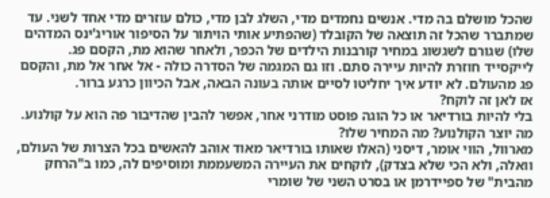שהכל מושלם בה מדי. אנשים נחמדים מדי, השלג לבן מדי, כולם עוזרים מדי אחד לשני. עד שמתברר שהכל זה תוצאה של הקובלד (שהפתיע אותי הויתור על הסיפור אוריג'ינס המדהים שלו) שגורם לשגשוג במחיר קורבנות הילדים של הכפר, ולאחר שהוא מת, הקסם פג. לייקסייד חוזרת להיות עיירה סתם. וזו גם המגמה של הסדרה כולה - אל אחר אל מת, והקסם פג מהעולם. לא יודע איך יחליטו לסיים אותה בעונה הבאה, אבל הכיוון כרגע ברור.
אז לאן זה לוקח?
בלי להיות בורדיאר או כל הוגה פוסט מודרני אחר, אפשר להבין שהדיבור פה הוא על קולנוע. מה יוצר הקולנוע? מה המחיר שלו?
מארוול, הווי אומר, דיסני (האלו שאותו בורדיאר מאוד אוהב להאשים בכל הצרות של העולם, וואלה, ולא הכי שלא בצדק), לוקחים את העיירה המשעממת ומוסיפים לה, כמו ב"הרחק מהבית" של ספיידרמן או בסרט השני של שומרי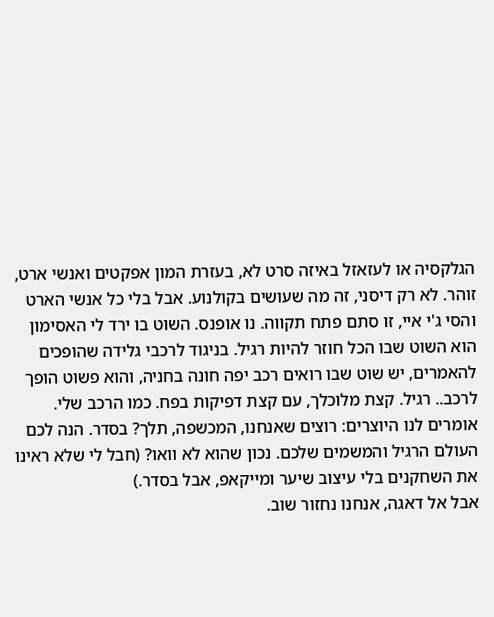הגלקסיה או לעזאזל באיזה סרט לא, בעזרת המון אפקטים ואנשי ארט, זוהר. לא רק דיסני, זה מה שעושים בקולנוע. אבל בלי כל אנשי הארט והסי ג'י איי, זו סתם פתח תקווה. נו אופנס. השוט בו ירד לי האסימון הוא השוט שבו הכל חוזר להיות רגיל. בניגוד לרכבי גלידה שהופכים להאמרים, יש שוט שבו רואים רכב יפה חונה בחניה, והוא פשוט הופך לרכב.. רגיל. קצת מלוכלך, עם קצת דפיקות בפח. כמו הרכב שלי. אומרים לנו היוצרים: רוצים שאנחנו, המכשפה, תלך? בסדר. הנה לכם העולם הרגיל והמשמים שלכם. נכון שהוא לא וואו? (חבל לי שלא ראינו את השחקנים בלי עיצוב שיער ומייקאפ, אבל בסדר.)
אבל אל דאגה, אנחנו נחזור שוב.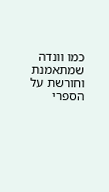כמו וונדה שמתאמנת וחורשת על הספרי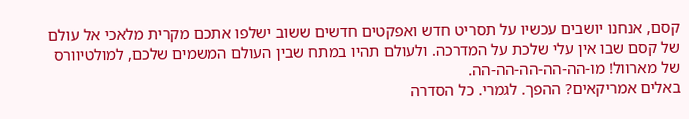קסם, אנחנו יושבים עכשיו על תסריט חדש ואפקטים חדשים ששוב ישלפו אתכם מקרית מלאכי אל עולם של קסם שבו אין עלי שלכת על המדרכה. ולעולם תהיו במתח שבין העולם המשמים שלכם, למולטיוורס של מארוול! מו-הה-הה-הה-הה-הה.
באלים אמריקאים? ההפך. לגמרי. כל הסדרה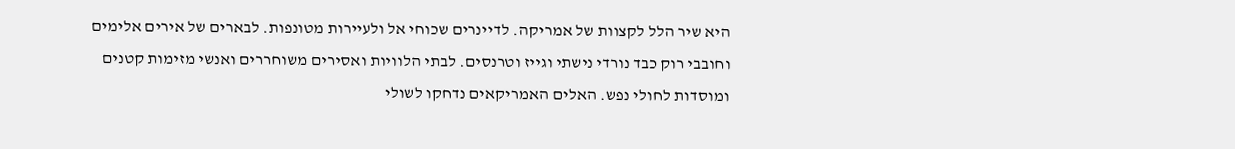היא שיר הלל לקצוות של אמריקה. לדיינרים שכוחי אל ולעיירות מטונפות. לבארים של אירים אלימים וחובבי רוק כבד נורדי נישתי וגייז וטרנסים. לבתי הלוויות ואסירים משוחררים ואנשי מזימות קטנים ומוסדות לחולי נפש. האלים האמריקאים נדחקו לשולי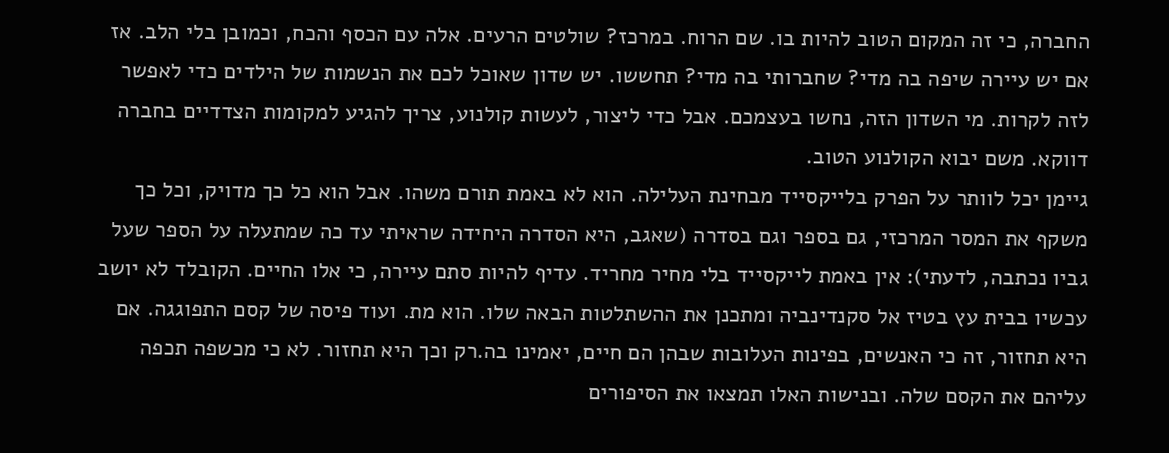החברה, כי זה המקום הטוב להיות בו. שם הרוח. במרכז? שולטים הרעים. אלה עם הכסף והכח, וכמובן בלי הלב. אז אם יש עיירה שיפה בה מדי? שחברותי בה מדי? תחששו. יש שדון שאוכל לכם את הנשמות של הילדים כדי לאפשר לזה לקרות. מי השדון הזה, נחשו בעצמכם. אבל כדי ליצור, לעשות קולנוע, צריך להגיע למקומות הצדדיים בחברה דווקא. משם יבוא הקולנוע הטוב.
גיימן יכל לוותר על הפרק בלייקסייד מבחינת העלילה. הוא לא באמת תורם משהו. אבל הוא כל כך מדויק, וכל כך משקף את המסר המרכזי, גם בספר וגם בסדרה (שאגב, היא הסדרה היחידה שראיתי עד כה שמתעלה על הספר שעל גביו נכתבה, לדעתי): אין באמת לייקסייד בלי מחיר מחריד. עדיף להיות סתם עיירה, כי אלו החיים. הקובלד לא יושב עכשיו בבית עץ בטיז אל סקנדינביה ומתכנן את ההשתלטות הבאה שלו. הוא מת. ועוד פיסה של קסם התפוגגה. אם היא תחזור, זה כי האנשים, בפינות העלובות שבהן הם חיים, יאמינו בה.רק וכך היא תחזור. לא כי מכשפה תכפה עליהם את הקסם שלה. ובנישות האלו תמצאו את הסיפורים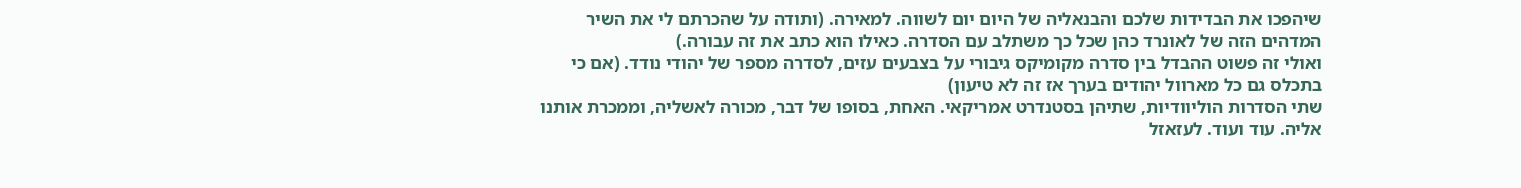שיהפכו את הבדידות שלכם והבנאליה של היום יום לשווה. למאירה. (ותודה על שהכרתם לי את השיר המדהים הזה של לאונרד כהן שכל כך משתלב עם הסדרה. כאילו הוא כתב את זה עבורה.)
ואולי זה פשוט ההבדל בין סדרה מקומיקס גיבורי על בצבעים עזים, לסדרה מספר של יהודי נודד. (אם כי בתכלס גם כל מארוול יהודים בערך אז זה לא טיעון)
שתי הסדרות הוליוודיות, שתיהן בסטנדרט אמריקאי. האחת, בסופו של דבר, מכורה לאשליה, וממכרת אותנו אליה. עוד ועוד. לעזאזל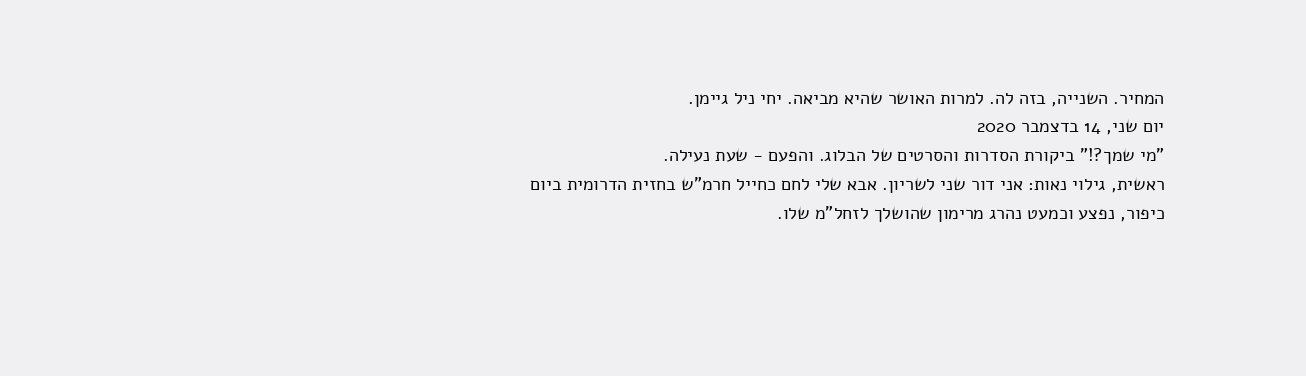המחיר. השנייה, בזה לה. למרות האושר שהיא מביאה. יחי ניל גיימן.
יום שני, 14 בדצמבר 2020
"מי שמך?!" ביקורת הסדרות והסרטים של הבלוג. והפעם - שעת נעילה.
ראשית, גילוי נאות: אני דור שני לשריון. אבא שלי לחם כחייל חרמ"ש בחזית הדרומית ביום כיפור, נפצע וכמעט נהרג מרימון שהושלך לזחל"מ שלו.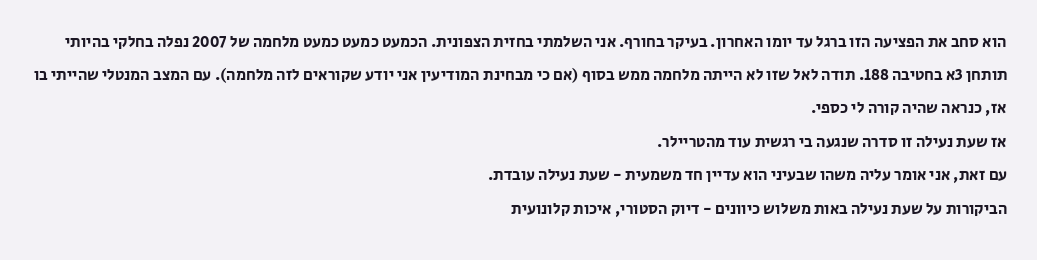הוא סחב את הפציעה הזו ברגל עד יומו האחרון. בעיקר בחורף. אני השלמתי בחזית הצפונית. הכמעט כמעט כמעט מלחמה של 2007 נפלה בחלקי בהיותי תותחן 3א בחטיבה 188. תודה לאל שזו לא הייתה מלחמה ממש בסוף (אם כי מבחינת המודיעין אני יודע שקוראים לזה מלחמה). עם המצב המנטלי שהייתי בו אז, כנראה שהיה קורה לי כספי.
אז שעת נעילה זו סדרה שנגעה בי רגשית עוד מהטריילר.
עם זאת, אני אומר עליה משהו שבעיני הוא עדיין חד משמעית - שעת נעילה עובדת.
הביקורות על שעת נעילה באות משלוש כיוונים - דיוק הסטורי, איכות קלונועית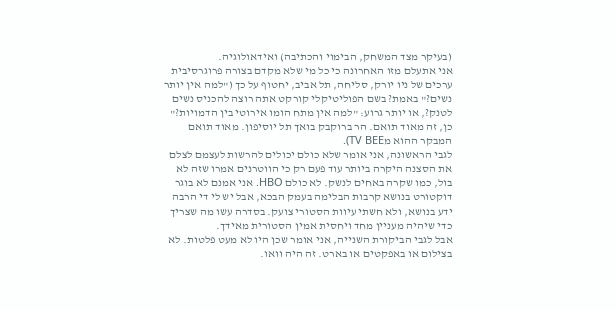(בעיקר מצד המשחק, הבימוי והכתיבה) ואידאולוגיה.
אני אתעלם מזו האחרונה כי כל מי שלא מקדם בצורה פרוגרסיבית ערכים של ניו יורק, סליחה, תל אביב, יחטוף על כך ("למה אין יותר נשים?" באמת? בשם הפוליטיקלי קורקט אתה רוצה להכניס נשים לטנק?, או יותר גרוע: "למה אין מתח הומו אירוטי בין הדמויות?" כן, זה מאוד תואם. הר ברוקבק בואך תל יוסיפון. מאוד תואם המבקר ההוא מTV BEE).
לגבי הראשונה, אני אומר שלא כולם יכולים להרשות לעצמם לצלם את הסצנה היקרה ביותר עוד פעם רק כי הווטרנים אמרו שזה לא בול, כמו שקרה באחים לנשק. לא כולם HBO. אני אמנם לא בוגר דוקטורט בנושא קרבות הבלימה בעמק הבכא, אבל יש לי די הרבה ידע בנושא, ולא חשתי עיוות הסטורי צועק. בסדרה עשו מה שצריך כדי שיהיה מעניין מחד ויחסית אמין הסטורית מאידך.
אבל לגבי הביקורת השנייה, אני אומר שכן היו לא מעט פלטות. לא בצילום או באפקטים או בארט. זה היה וואו.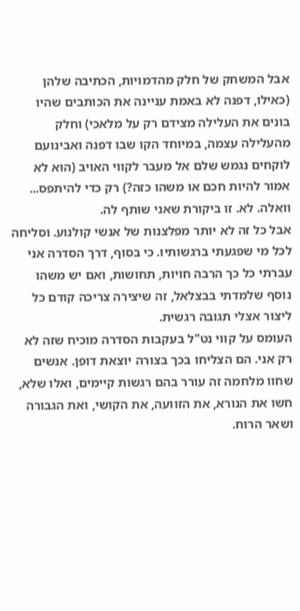אבל המשחק של חלק מהדמויות, הכתיבה שלהן (כאילו, דפנה לא באמת עניינה את הכותבים שהיו בונים את העלילה מצידם רק על מלאכי) וחלק מהעלילה עצמה, במיוחד הקו שבו דפנה ואבינועם לוקחים נגמש שלם אל מעבר לקווי האויב (הוא לא אמור להיות חכם או משהו כזה?) רק כדי להיתפס... וואלה. לא. זו ביקורת שאני שותף לה.
אבל כל זה לא יותר מפלצנות של אנשי קולנוע. וסליחה לכל מי שפגעתי ברגשותיו. כי בסוף, דרך הסדרה אני עברתי כל כך הרבה חויות, תחושות, ואם יש משהו נוסף שלמדתי בבצלאל, זה שיצירה צריכה קודם כל ליצור אצלי תגובה רגשית.
העומס על קווי נט"ל בעקבות הסדרה מוכיח שזה לא רק אני. הם הצליחו בכך בצורה יוצאת דופן. אנשים שחוו מלחמה זה עורר בהם רגשות קיימים, ואלו שלא, חשו את הנורא, את הזוועה, את הקושי, ואת הגבורה ושאר הרוח.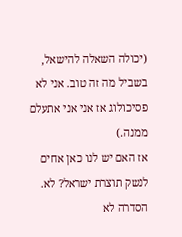(יכולה השאלה להישאל, בשביל מה זה טוב. אני לא פסיכולוג אז אני אני אתעלם ממנה.)
אז האם יש לנו כאן אחים לנשק תוצרת ישראל? לא. הסדרה לא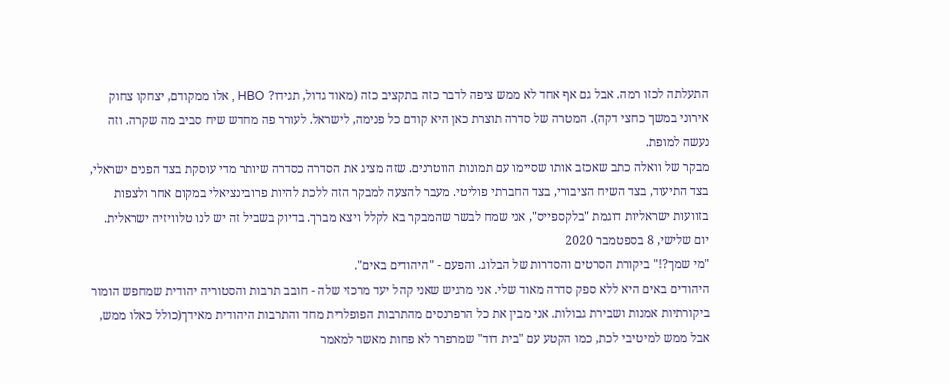התעלתה לכזו רמה. אבל גם אף אחד לא ממש ציפה לדבר כזה בתקציב כזה (מאוד גדול, תגידו? HBO , אלו ממקודם, יצחקו צחוק אירוני במשך כחצי דקה). המטרה של סדרה תוצרת כאן היא קודם כל פנימה, לישראל. לעורר פה מחדש שיח סביב מה שקרה. וזה נעשה למופת.
מבקר של וואלה כתב שאכזב אותו שסיימו עם תמונות הווטרנים. שזה מציג את הסדרה כסדרה שיותר מדי עוסקת בצד הפנים ישראלי, בצד התיעוד, בצד השיח הציבורי, בצד החברתי פוליטי. מעבר להצעה למבקר הזה ללכת להיות פרובינציאלי במקום אחר ולצפות בזוועות ישראליות דוגמת "בלקספייס", אני שמח לבשר שהמבקר בא לקלל ויצא מברך. בדיוק בשביל זה יש לנו טלוויזיה ישראלית.
יום שלישי, 8 בספטמבר 2020
"מי שמך?!" ביקורת הסרטים והסדרות של הבלוג. והפעם - "היהודים באים".
היהודים באים היא ללא ספק סדרה מאוד שלי. אני מרגיש שאני קהל יעד מרכזי שלה - חובב תרבות והסטוריה יהודית שמחפש הומור ביקורתיות אמנות ושבירת גבולות. אני מבין את כל הרפרנסים מהתרבות הפופלרית מחד והתרבות היהודית מאידך(כולל כאלו ממש, אבל ממש למיטיבי לכת, כמו הקטע עם "בית דוד" שמרפרר לא פחות מאשר למאמר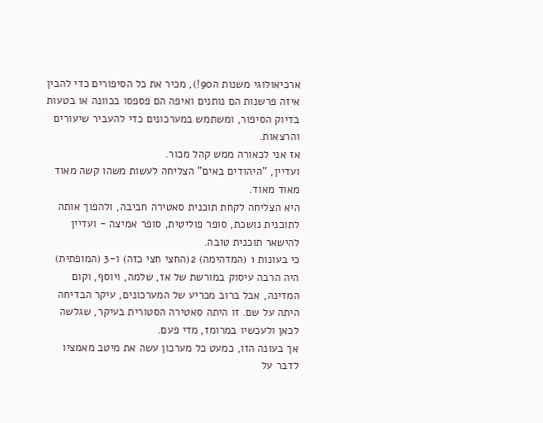ארכיאולוגי משנות ה90!), מכיר את כל הסיפורים כדי להבין איזה פרשנות הם נותנים ואיפה הם פספסו בכוונה או בטעות בדיוק הסיפור, ומשתמש במערכונים כדי להעביר שיעורים והרצאות.
אז אני לכאורה ממש קהל מכור.
ועדיין, "היהודים באים" הצליחה לעשות משהו קשה מאוד מאוד מאוד.
היא הצליחה לקחת תוכנית סאטירה חביבה, ולהפוך אותה לתוכנית נושכת, סופר פוליטית, סופר אמיצה - ועדיין להישאר תוכנית טובה.
כי בעונות 1 (המדהימה) 2(החצי חצי כזה) ו-3 (המופתית) היה הרבה עיסוק במורשת של אז, שלמה, ויוסף, וקום המדינה, אבל ברוב מכריע של המערכונים, עיקר הבדיחה היתה על שם. זו היתה סאטירה הסטורית בעיקר, שגלשה לכאן ולעכשיו במרומז, מדי פעם.
אך בעונה הזו, כמעט כל מערכון עשה את מיטב מאמציו לדבר על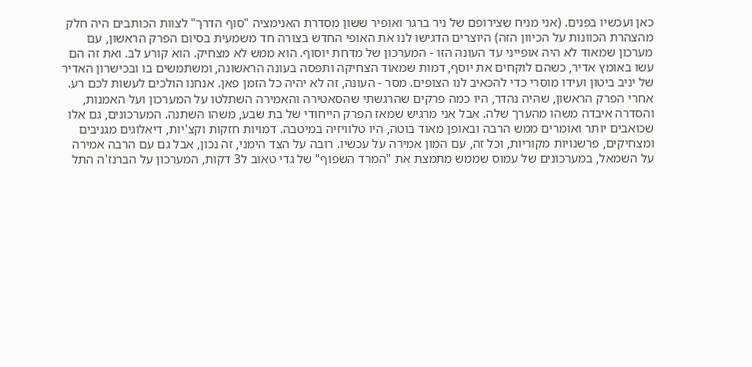כאן ועכשיו בפנים. (אני מניח שצירופם של ניר ברגר ואופיר ששון מסדרת האנימציה "סוף הדרך" לצוות הכותבים היה חלק מהצהרת הכוונות על הכיוון הזה) היוצרים הדגישו לנו את האופי החדש בצורה חד משמעית בסיום הפרק הראשון, עם מערכון שמאוד לא היה אופייני עד העונה הזו - המערכון של מדחת יוסוף. הוא ממש לא מצחיק. הוא קורע לב. ואת זה הם עשו באומץ אדיר, כשהם לוקחים את יוסף, דמות שמאוד הצחיקה ותפסה בעונה הראשונה, ומשתמשים בו ובכישרון האדיר של יניב ביטון ועידו מוסרי כדי להכאיב לנו הצופים. מסר - העונה, זה לא יהיה כל הזמן פאן. אנחנו הולכים לעשות לכם רע.
אחרי הפרק הראשון, שהיה נהדר, היו כמה פרקים שהרגשתי שהסאטירה והאמירה השתלטו על המערכון ועל האמנות, והסדרה איבדה משהו מהערך שלה. אבל אני מרגיש שמאז הפרק הייחודי של בת שבע, משהו השתנה. המערכונים, גם אלו שכואבים יותר ואומרים ממש הרבה ובאופן מאוד בוטה, היו טלוויזיה במיטבה. דמויות חזקות וקצ'יות, דיאלוגים מגניבים ומצחיקים, פרשנויות מקוריות, וכל זה, עם המון אמירה על עכשיו. רובה על הצד הימני, זה נכון, אבל גם עם הרבה אמירה על השמאל, במערכונים של עמוס שממש מתמצת את "המרד השפוף" של גדי טאוב ל3 דקות, המערכון על הברנז'ה התל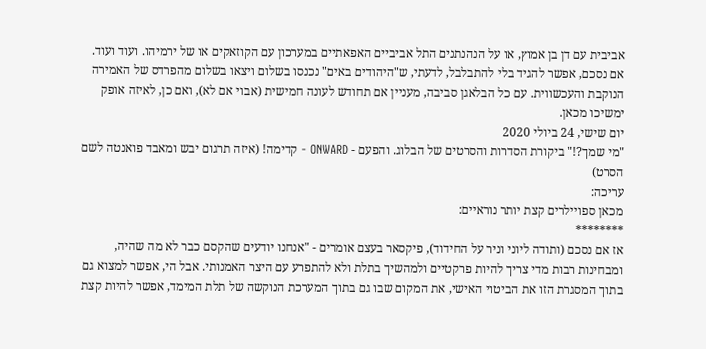אביבית עם דן בן אמוץ, או על הנהנתנים התל אביביים האפאתיים במערכון עם הקוזאקים או של ירמיהו. ועוד ועוד.
אם נסכם, אפשר להגיד בלי להתבלבל, לדעתי, ש"היהודים באים" נכנסו בשלום ויצאו בשלום מהפרדס של האמירה הנוקבת והעכשווית. עם כל הבלאגן סביבה, מעניין אם תחודש לעונה חמישית (אבוי אם לא), ואם כן, לאיזה אופק ימשיכו מכאן.
יום שישי, 24 ביולי 2020
"מי שמך?!" ביקורת הסדרות והסרטים של הבלוג. והפעם - ONWARD - קדימה! (איזה תרגום יבש ומאבד פואנטה לשם הסרט)
עריכה:
מכאן ספויילרים קצת יותר נוראיים:
********
אז אם נסכם (ותודה ליוני וניר על החידוד), פיקסאר בעצם אומרים - "אנחנו יודעים שהקסם כבר לא מה שהיה, ומבחינות רבות מדי צריך להיות פרקטיים ולמהשיך בתלת ולא להתפרע עם היצר האמנותי. אבל הי, אפשר למצוא גם בתוך המסגרת הזו את הביטוי האישי, את המקום שבו גם בתוך המערכת הנוקשה של תלת המימד, אפשר להיות קצת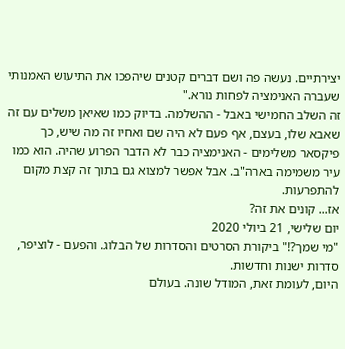יצירתיים. נעשה פה ושם דברים קטנים שיהפכו את התיעוש האמנותי שעברה האנימציה לפחות נורא."
זה השלב החמישי באבל - ההשלמה. בדיוק כמו שאיאן משלים עם זה שאבא שלו, בעצם, אף פעם לא היה שם ואחיו זה מה שיש, כך פיקסאר משלימים - האנימציה כבר לא הדבר הפרוע שהיה. הוא כמו עיר משמימה בארה"ב. אבל אפשר למצוא גם בתוך זה קצת מקום להתפרעות.
אז... קונים את זה?
יום שלישי, 21 ביולי 2020
"מי שמך?!" ביקורת הסרטים והסדרות של הבלוג. והפעם - לוציפר, סדרות ישנות וחדשות.
היום, לעומת זאת, המודל שונה. בעולם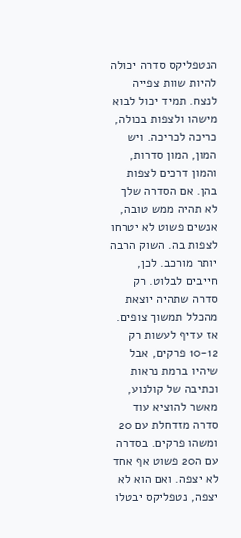הנטפליקס סדרה יכולה להיות שוות צפייה לנצח. תמיד יכול לבוא מישהו ולצפות בכולה, כריכה לכריכה. ויש המון, המון סדרות, והמון דרכים לצפות בהן. אם הסדרה שלך לא תהיה ממש טובה, אנשים פשוט לא יטרחו לצפות בה. השוק הרבה יותר מורכב. לכן, חייבים לבלוט. רק סדרה שתהיה יוצאת מהכלל תמשוך צופים. אז עדיף לעשות רק 10-12 פרקים, אבל שיהיו ברמת נראות וכתיבה של קולנוע, מאשר להוציא עוד סדרה מזדחלת עם 20 ומשהו פרקים. בסדרה עם ה20 פשוט אף אחד לא יצפה. ואם הוא לא יצפה, נטפליקס יבטלו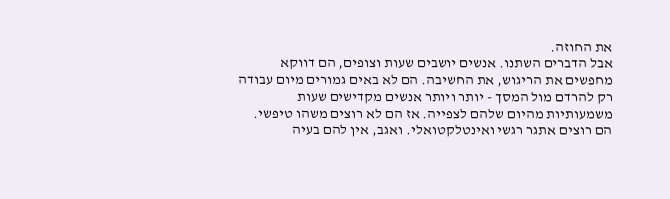את החוזה.
אבל הדברים השתנו. אנשים יושבים שעות וצופים, הם דווקא מחפשים את הריגוש, את החשיבה. הם לא באים גמורים מיום עבודה רק להרדם מול המסך - יותר ויותר אנשים מקדישים שעות משמעותיות מהיום שלהם לצפייה. אז הם לא רוצים משהו טיפשי. הם רוצים אתגר רגשי ואינטלקטואלי. ואגב, אין להם בעיה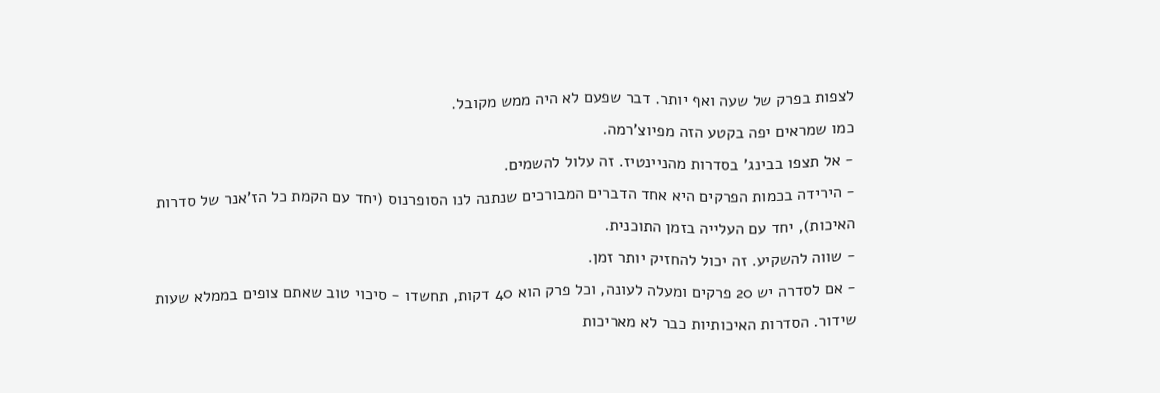לצפות בפרק של שעה ואף יותר. דבר שפעם לא היה ממש מקובל.
כמו שמראים יפה בקטע הזה מפיוצ'רמה.
- אל תצפו בבינג' בסדרות מהניינטיז. זה עלול להשמים.
- הירידה בכמות הפרקים היא אחד הדברים המבורכים שנתנה לנו הסופרנוס (יחד עם הקמת כל הז'אנר של סדרות האיכות), יחד עם העלייה בזמן התוכנית.
- שווה להשקיע. זה יכול להחזיק יותר זמן.
- אם לסדרה יש 20 פרקים ומעלה לעונה, וכל פרק הוא 40 דקות, תחשדו - סיכוי טוב שאתם צופים בממלא שעות שידור. הסדרות האיכותיות כבר לא מאריכות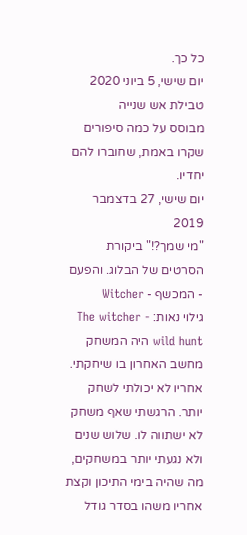כל כך.
יום שישי, 5 ביוני 2020
טבילת אש שנייה
מבוסס על כמה סיפורים שקרו באמת, שחוברו להם יחדיו.
יום שישי, 27 בדצמבר 2019
"מי שמך?!" ביקורת הסרטים של הבלוג. והפעם - המכשף - Witcher
גילוי נאות: The witcher - wild hunt היה המשחק מחשב האחרון בו שיחקתי. אחריו לא יכולתי לשחק יותר. הרגשתי שאף משחק לא ישתווה לו. שלוש שנים ולא נגעתי יותר במשחקים, מה שהיה בימי התיכון וקצת אחריו משהו בסדר גודל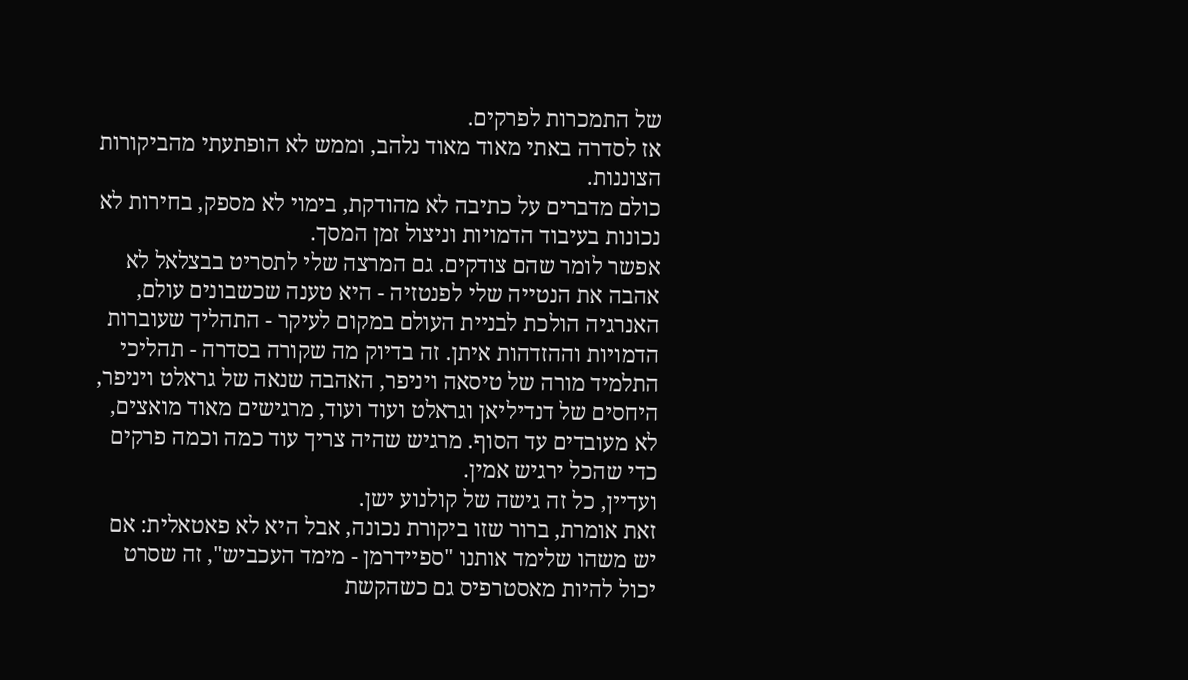של התמכרות לפרקים.
אז לסדרה באתי מאוד מאוד נלהב, וממש לא הופתעתי מהביקורות הצוננות.
כולם מדברים על כתיבה לא מהודקת, בימוי לא מספק, בחירות לא נכונות בעיבוד הדמויות וניצול זמן המסך.
אפשר לומר שהם צודקים. גם המרצה שלי לתסריט בבצלאל לא אהבה את הנטייה שלי לפנטזיה - היא טענה שכשבונים עולם, האנרגיה הולכת לבניית העולם במקום לעיקר - התהליך שעוברות הדמויות וההזדהות איתן. זה בדיוק מה שקורה בסדרה - תהליכי התלמיד מורה של טיסאה ויניפר, האהבה שנאה של גראלט ויניפר, היחסים של דנדיליאן וגראלט ועוד ועוד, מרגישים מאוד מואצים, לא מעובדים עד הסוף. מרגיש שהיה צריך עוד כמה וכמה פרקים כדי שהכל ירגיש אמין.
ועדיין, כל זה גישה של קולנוע ישן.
זאת אומרת, ברור שזו ביקורת נכונה, אבל היא לא פאטאלית: אם יש משהו שלימד אותנו "ספיידרמן - מימד העכביש", זה שסרט יכול להיות מאסטרפיס גם כשהקשת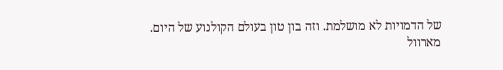של הדמויות לא מושלמת. וזה בון טון בעולם הקולנוע של היום.
מארוול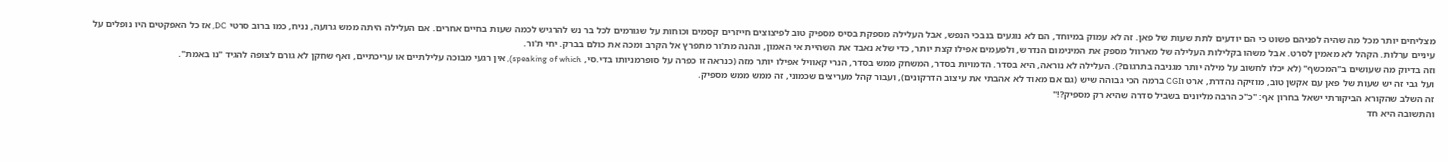מצליחים יותר מכל מה שהיה לפניהם פשוט כי הם יודעים לתת שעות של פאן. זה לא עמוק במיוחד, הם לא נוגעים בנבכי הנפש, אבל העלילה מספקת בסיס מספיק טוב לפיצוצים חייזרים קסמים וכוחות על שגורמים לכל בר נש להרגיש לכמה שעות בחיים אחרים. אם העלילה היתה ממש גרועה, נניח, כמו ברוב סרטי DC, אז כל האפקטים היו נופלים על עיניים ערלות. הקהל לא מאמין לסרט. אבל משהו בקלילות העלילה של מארוול מספק את המינימום הנדרש, ולפעמים אפילו קצת יותר, כדי שלא נאבד את השהיית אי האמון, ונהנה מת'ור מתפרץ אל הקרב ומכה את כולם בברק. יחי ת'ור.
וזה בדיוק מה שעושים ב"המכשף" (לא יכלו לחשוב על מילה יותר מגניבה בתרגום?). העלילה לא נוראה, היא בסדר. הדמויות בסדר, המשחק ממש בסדר, הנרי קאוויל אפילו יותר מזה (כנראה זו כפרה על סופרמניותו בדי.סי, speaking of which), אין רגעי מבוכה עלילתיים או עריכתיים, ואף שחקן לא גורם לצופה להגיד "נו באמת".
ועל גבי זה יש שעות של פאן עם אקשן טוב, מוזיקה נהדרת, ארט וCGI ברמה הכי גבוהה שיש (גם אם מאוד לא אהבתי את עיצוב הדרקונים), ועבור קהל מעריצים שכמוני, זה ממש ממש מספיק.
זה השלב שהקורא הביקורתי ישאל בחרון אף: "כ"כ הרבה מליונים בשביל סדרה שהיא רק מספיק?!"
והתשובה היא חד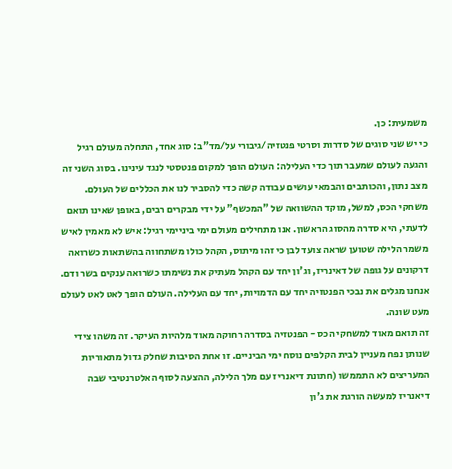משמעית: כן.
כי יש שני סוגים של סדרות וסרטי פנטזיה/גיבורי על/מד"ב: סוג אחד, התחלה מעולם רגיל והגעה לעולם שמעבר תוך כדי העלילה: העולם הופך למקום פנטסטי לנגד עינינו. בסוג השני זה מצב נתון, והכותבים והבמאי עושים עבודה קשה כדי להסביר לנו את הכללים של העולם.
משחקי הכס, למשל, מוקד ההשוואה של "המכשף" על ידי מבקרים רבים, באופן שאינו תואם לדעתי, היא סדרה מהסוג הראשון. אנו מתחילים מעולם ימי ביניימי רגיל: איש לא מאמין לאיש משמר הלילה שטוען שראה צועד לבן כי זהו מיתוס, הקהל כולו משתחווה בהשתאות כשרואה דרקונים על גופה של דאינריז, וג'ון יחד עם הקהל מעתיק את נשימתו כשרואה ענקים בשר ודם. אנחנו מגלים את נבכי הפנטזיה יחד עם הדמויות, יחד עם העלילה. העולם הופך לאט לאט לעולם מעט שונה.
זה תואם מאוד למשחקי הכס - הפנטזיה בסדרה רחוקה מאוד מלהיות העיקר. זה משהו צידי שנותן נפח מעניין לבית הקלפים נוסח ימי הביניים. זו אחת הסיבות שחלק גדול מתאוריות המעריצים לא התממשו (חתונת דיאנריז עם מלך הלילה, ההצעה לסוף האלטרנטיבי שבה דיאנריז למעשה הורגת את ג'ון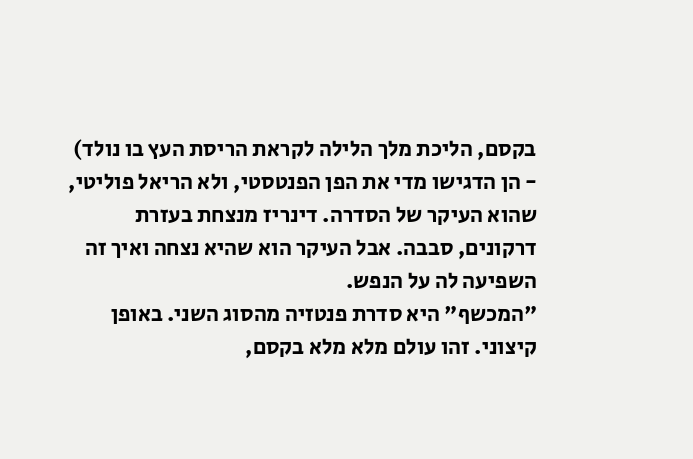בקסם, הליכת מלך הלילה לקראת הריסת העץ בו נולד) - הן הדגישו מדי את הפן הפנטסטי, ולא הריאל פוליטי, שהוא העיקר של הסדרה. דינריז מנצחת בעזרת דרקונים, סבבה. אבל העיקר הוא שהיא נצחה ואיך זה השפיעה לה על הנפש.
"המכשף" היא סדרת פנטזיה מהסוג השני. באופן קיצוני. זהו עולם מלא מלא בקסם,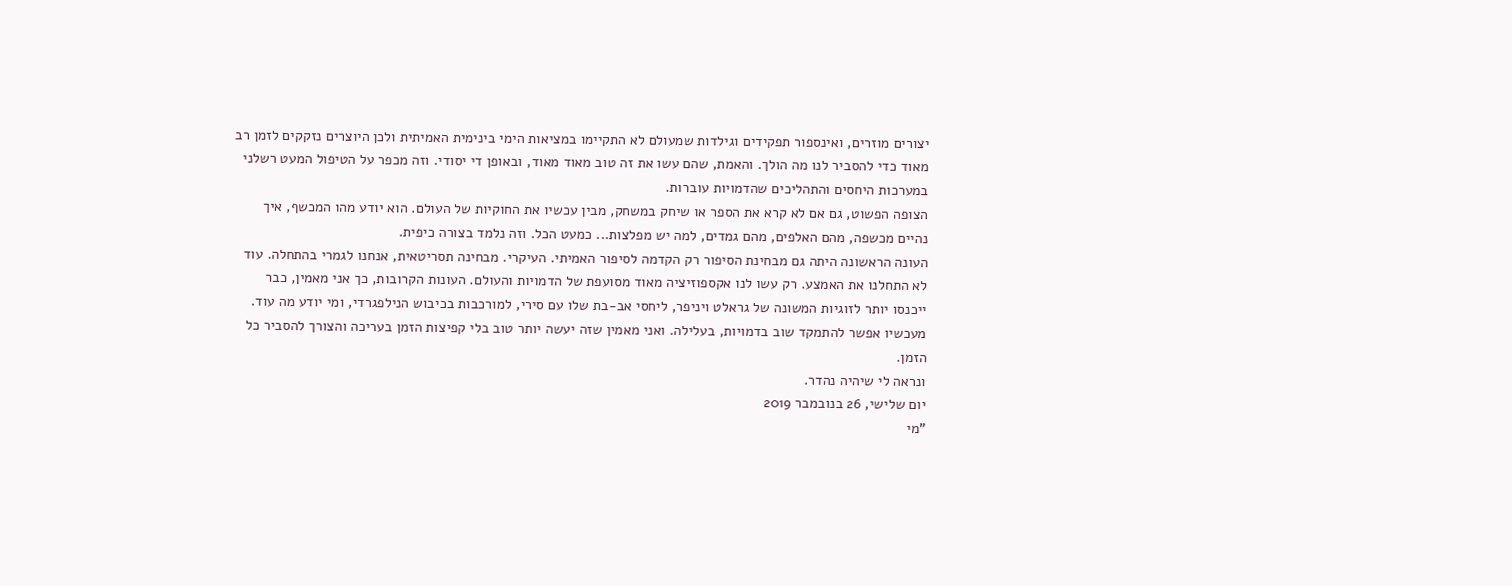יצורים מוזרים, ואינספור תפקידים וגילדות שמעולם לא התקיימו במציאות הימי בינימית האמיתית ולכן היוצרים נזקקים לזמן רב מאוד כדי להסביר לנו מה הולך. והאמת, שהם עשו את זה טוב מאוד מאוד, ובאופן די יסודי. וזה מכפר על הטיפול המעט רשלני במערכות היחסים והתהליכים שהדמויות עוברות.
הצופה הפשוט, גם אם לא קרא את הספר או שיחק במשחק, מבין עכשיו את החוקיות של העולם. הוא יודע מהו המכשף, איך נהיים מכשפה, מהם האלפים, מהם גמדים, למה יש מפלצות... כמעט הכל. וזה נלמד בצורה כיפית.
העונה הראשונה היתה גם מבחינת הסיפור רק הקדמה לסיפור האמיתי. העיקרי. מבחינה תסריטאית, אנחנו לגמרי בהתחלה. עוד לא התחלנו את האמצע. רק עשו לנו אקספוזיציה מאוד מסועפת של הדמויות והעולם. העונות הקרובות, כך אני מאמין, כבר ייכנסו יותר לזוגיות המשונה של גראלט ויניפר, ליחסי אב-בת שלו עם סירי, למורכבות בכיבוש הנילפגרדי, ומי יודע מה עוד.
מעכשיו אפשר להתמקד שוב בדמויות, בעלילה. ואני מאמין שזה יעשה יותר טוב בלי קפיצות הזמן בעריכה והצורך להסביר כל הזמן.
ונראה לי שיהיה נהדר.
יום שלישי, 26 בנובמבר 2019
"מי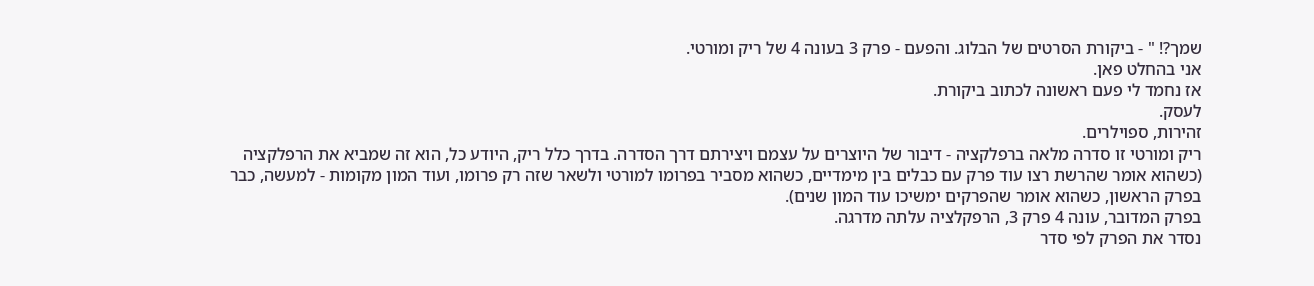שמך?! " - ביקורת הסרטים של הבלוג. והפעם - פרק 3 בעונה 4 של ריק ומורטי.
אני בהחלט פאן.
אז נחמד לי פעם ראשונה לכתוב ביקורת.
לעסק.
זהירות, ספוילרים.
ריק ומורטי זו סדרה מלאה ברפלקציה - דיבור של היוצרים על עצמם ויצירתם דרך הסדרה. בדרך כלל ריק, היודע כל, הוא זה שמביא את הרפלקציה (כשהוא אומר שהרשת רצו עוד פרק עם כבלים בין מימדיים, כשהוא מסביר בפרומו למורטי ולשאר שזה רק פרומו, ועוד המון מקומות - למעשה, כבר בפרק הראשון, כשהוא אומר שהפרקים ימשיכו עוד המון שנים).
בפרק המדובר, עונה 4 פרק 3, הרפקלציה עלתה מדרגה.
נסדר את הפרק לפי סדר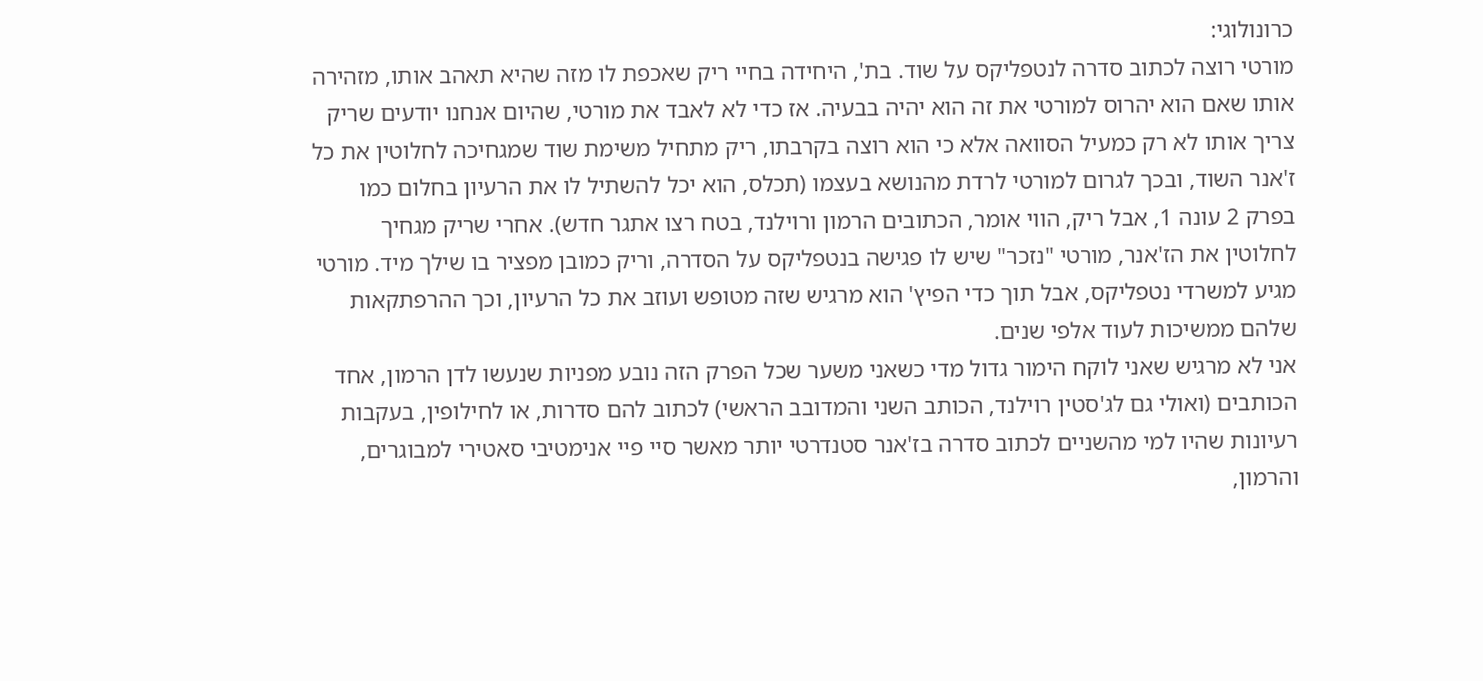כרונולוגי:
מורטי רוצה לכתוב סדרה לנטפליקס על שוד. בת', היחידה בחיי ריק שאכפת לו מזה שהיא תאהב אותו, מזהירה אותו שאם הוא יהרוס למורטי את זה הוא יהיה בבעיה. אז כדי לא לאבד את מורטי, שהיום אנחנו יודעים שריק צריך אותו לא רק כמעיל הסוואה אלא כי הוא רוצה בקרבתו, ריק מתחיל משימת שוד שמגחיכה לחלוטין את כל ז'אנר השוד, ובכך לגרום למורטי לרדת מהנושא בעצמו (תכלס, הוא יכל להשתיל לו את הרעיון בחלום כמו בפרק 2 עונה 1, אבל ריק, הווי אומר, הכתובים הרמון ורוילנד, בטח רצו אתגר חדש). אחרי שריק מגחיך לחלוטין את הז'אנר, מורטי "נזכר" שיש לו פגישה בנטפליקס על הסדרה, וריק כמובן מפציר בו שילך מיד. מורטי מגיע למשרדי נטפליקס, אבל תוך כדי הפיץ' הוא מרגיש שזה מטופש ועוזב את כל הרעיון, וכך ההרפתקאות שלהם ממשיכות לעוד אלפי שנים.
אני לא מרגיש שאני לוקח הימור גדול מדי כשאני משער שכל הפרק הזה נובע מפניות שנעשו לדן הרמון, אחד הכותבים (ואולי גם לג'סטין רוילנד, הכותב השני והמדובב הראשי) לכתוב להם סדרות, או לחילופין, בעקבות רעיונות שהיו למי מהשניים לכתוב סדרה בז'אנר סטנדרטי יותר מאשר סיי פיי אנימטיבי סאטירי למבוגרים, והרמון,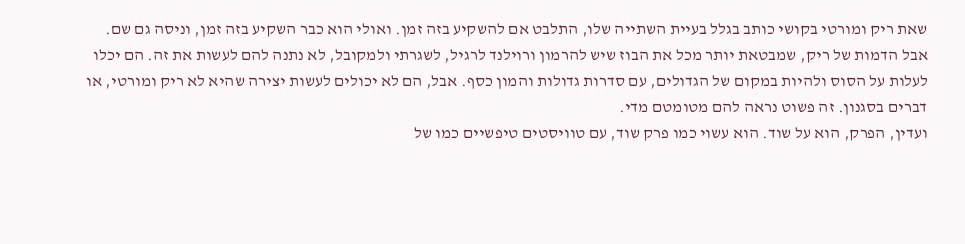שאת ריק ומורטי בקושי כותב בגלל בעיית השתייה שלו, התלבט אם להשקיע בזה זמן. ואולי הוא כבר השקיע בזה זמן, וניסה גם שם.
אבל הדמות של ריק, שמבטאת יותר מכל את הבוז שיש להרמון ורוילנד לרגיל, לשגרתי ולמקובל, לא נתנה להם לעשות את זה. הם יכלו לעלות על הסוס ולהיות במקום של הגדולים, עם סדרות גדולות והמון כסף. אבל, הם לא יכולים לעשות יצירה שהיא לא ריק ומורטי, או דברים בסגנון. זה פשוט נראה להם מטומטם מדי.
ועדין, הפרק, הוא על שוד. הוא עשוי כמו פרק שוד, עם טוויסטים טיפשיים כמו של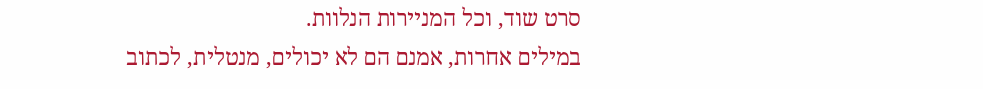סרט שוד, וכל המניירות הנלוות.
במילים אחרות, אמנם הם לא יכולים, מנטלית, לכתוב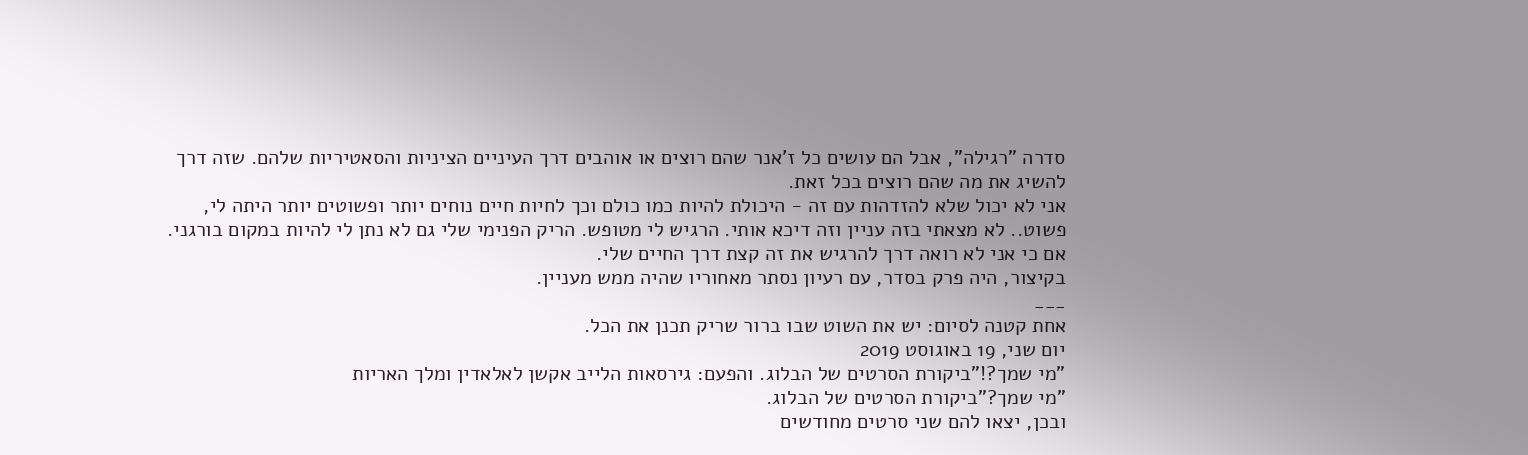סדרה "רגילה", אבל הם עושים כל ז'אנר שהם רוצים או אוהבים דרך העיניים הציניות והסאטיריות שלהם. שזה דרך להשיג את מה שהם רוצים בכל זאת.
אני לא יכול שלא להזדהות עם זה - היכולת להיות כמו כולם וכך לחיות חיים נוחים יותר ופשוטים יותר היתה לי, פשוט.. לא מצאתי בזה עניין וזה דיכא אותי. הרגיש לי מטופש. הריק הפנימי שלי גם לא נתן לי להיות במקום בורגני. אם כי אני לא רואה דרך להרגיש את זה קצת דרך החיים שלי.
בקיצור, היה פרק בסדר, עם רעיון נסתר מאחוריו שהיה ממש מעניין.
___
אחת קטנה לסיום: יש את השוט שבו ברור שריק תכנן את הכל.
יום שני, 19 באוגוסט 2019
"מי שמך?!"ביקורת הסרטים של הבלוג. והפעם: גירסאות הלייב אקשן לאלאדין ומלך האריות
"מי שמך?"ביקורת הסרטים של הבלוג.
ובכן, יצאו להם שני סרטים מחודשים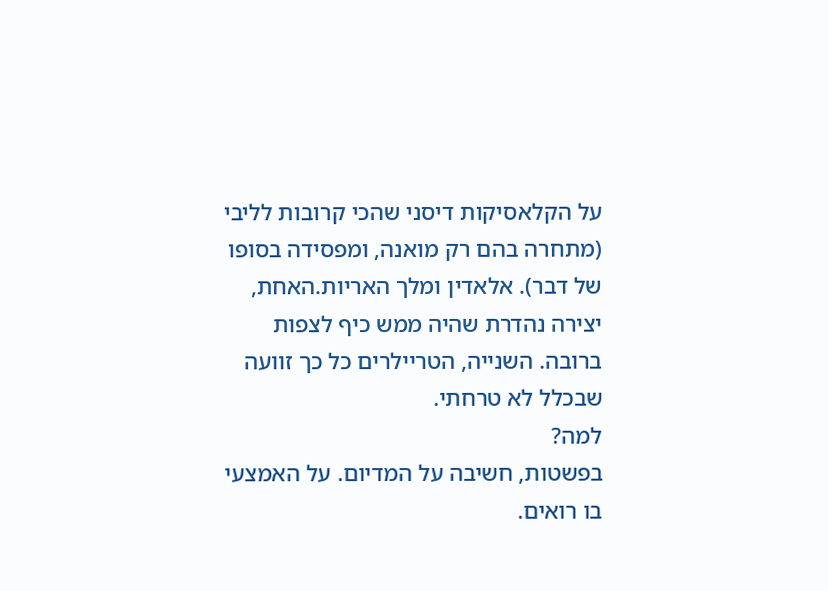על הקלאסיקות דיסני שהכי קרובות לליבי (מתחרה בהם רק מואנה, ומפסידה בסופו של דבר). אלאדין ומלך האריות.האחת, יצירה נהדרת שהיה ממש כיף לצפות ברובה. השנייה, הטריילרים כל כך זוועה שבכלל לא טרחתי.
למה?
בפשטות, חשיבה על המדיום. על האמצעי בו רואים.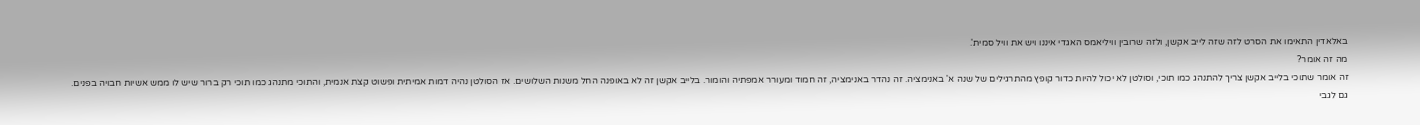באלאדין התאימו את הסרט לזה שזה לייב אקשן, ולזה שרובין וויליאמס האגדי איננו ויש את וויל סמית'.
מה זה אומר?
זה אומר שתוכי בלייב אקשן צריך להתנהג כמו תוכי, וסולטן לא יכול להיות כדור קופץ מהתרגילים של שנה א' באנימציה. זה נהדר באנימציה, זה חמוד ומעורר אמפתיה והומור. בלייב אקשן זה לא באופנה החל משנות השלושים. אז הסולטן נהיה דמות אמיתית ופשוט קצת אנמית, והתוכי מתנהג כמו תוכי רק ברור שיש לו ממש אשיות חבויה בפנים.
גם לגבי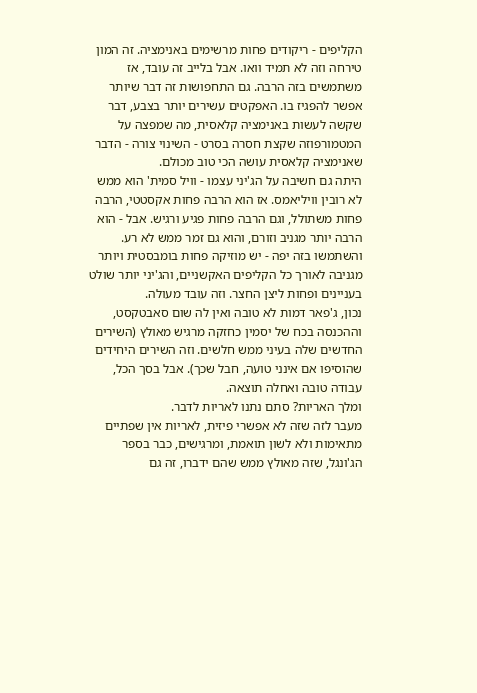הקליפים - ריקודים פחות מרשימים באנימציה. זה המון טירחה וזה לא תמיד וואו. אבל בלייב זה עובד, אז משתמשים בזה הרבה. גם התחפושות זה דבר שיותר אפשר להפגיז בו. האפקטים עשירים יותר בצבע, דבר שקשה לעשות באנימציה קלאסית, מה שמפצה על המטמורפוזה שקצת חסרה בסרט - השינוי צורה - הדבר שאנימציה קלאסית עושה הכי טוב מכולם.
היתה גם חשיבה על הג'יני עצמו - וויל סמית' הוא ממש לא רובין וויליאמס. אז הוא הרבה פחות אקסטטי, הרבה פחות משתולל, וגם הרבה פחות פגיע ורגיש. אבל - הוא הרבה יותר מגניב וזורם, והוא גם זמר ממש לא רע. והשתמשו בזה יפה - יש מוזיקה פחות בומבסטית ויותר מגניבה לאורך כל הקליפים האקשניים, והג'יני יותר שולט בעניינים ופחות ליצן החצר. וזה עובד מעולה.
נכון, ג'פאר דמות לא טובה ואין לה שום סאבטקסט, וההכנסה בכח של יסמין כחזקה מרגיש מאולץ (השירים החדשים שלה בעיני ממש חלשים. וזה השירים היחידים שהוסיפו אם אינני טועה, חבל שכך). אבל בסך הכל, עבודה טובה ואחלה תוצאה.
ומלך האריות? סתם נתנו לאריות לדבר.
מעבר לזה שזה לא אפשרי פיזית, לאריות אין שפתיים מתאימות ולא לשון תואמת, ומרגישים, כבר בספר הג'ונגל, שזה מאולץ ממש שהם ידברו, זה גם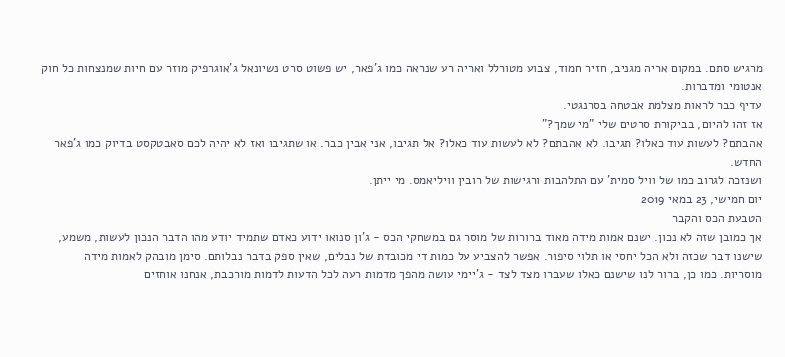מרגיש סתם. במקום אריה מגניב, חזיר חמוד, צבוע מטורלל ואריה רע שנראה כמו ג'פאר, יש פשוט סרט נשיונאל ג'אוגרפיק מוזר עם חיות שמנצחות כל חוק אנטומי ומדברות.
עדיף כבר לראות מצלמת אבטחה בסרנגטי.
אז זהו להיום, בביקורת סרטים שלי "מי שמך?"
אהבתם? לעשות עוד כאלו? תגיבו. לא אהבתם? לא לעשות עוד כאלו? אל תגיבו, אני אבין כבר. או שתגיבו ואז לא יהיה לכם סאבטקסט בדיוק כמו ג'פאר החדש.
ושנזכה לגרוב כמו של וויל סמית' עם התלהבות ורגישות של רובין וויליאמס. מי ייתן.
יום חמישי, 23 במאי 2019
הטבעת הכס והקבר
אך כמובן שזה לא נכון. ישנם אמות מידה מאוד ברורות של מוסר גם במשחקי הכס - ג'ון סנואו ידוע כאדם שתמיד יודע מהו הדבר הנכון לעשות, משמע, שישנו דבר שכזה ולא הכל יחסי או תלוי סיפור. אפשר להצביע על כמות די מכובדת של נבלים, שאין ספק בדבר נבלותם. סימן מובהק לאמות מידה מוסריות. כמו כן, ברור לנו שישנם כאלו שעברו מצד לצד - ג'יימי עושה מהפך מדמות רעה לכל הדעות לדמות מורכבת, אנחנו אוחזים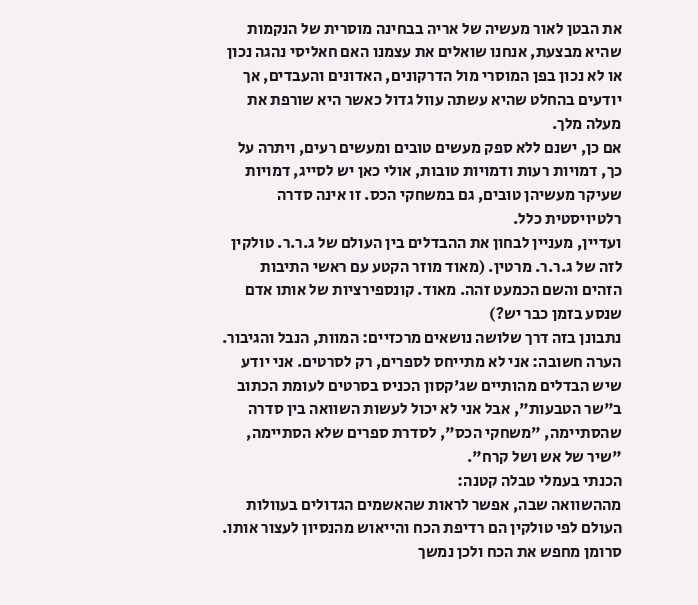את הבטן לאור מעשיה של אריה בבחינה מוסרית של הנקמות שהיא מבצעת, אנחנו שואלים את עצמנו האם חאליסי נהגה נכון או לא נכון בפן המוסרי מול הדרקונים, האדונים והעבדים, אך יודעים בהחלט שהיא עשתה עוול גדול כאשר היא שורפת את מעלה מלך.
אם כן, ישנם ללא ספק מעשים טובים ומעשים רעים, ויתרה על כך, דמויות רעות ודמויות טובות, אולי כאן יש לסייג, דמויות שעיקר מעשיהן טובים, גם במשחקי הכס. זו אינה סדרה רלטיויסטית כלל.
ועדיין, מעניין לבחון את ההבדלים בין העולם של ג.ר.ר. טולקין לזה של ג.ר.ר. מרטין. (מאוד מוזר הקטע עם ראשי התיבות הזהים והשם הכמעט זהה. מאוד. קונספירציות של אותו אדם שנסע בזמן כבר יש?)
נתבונן בזה דרך שלושה נושאים מרכזיים: המוות, הנבל והגיבור.
הערה חשובה: אני לא מתייחס לספרים, רק לסרטים. אני יודע שיש הבדלים מהותיים שג'קסון הכניס בסרטים לעומת הכתוב ב"שר הטבעות", אבל אני לא יכול לעשות השוואה בין סדרה שהסתיימה, "משחקי הכס", לסדרת ספרים שלא הסתיימה, "שיר של אש ושל קרח".
הכנתי בעמלי טבלה קטנה:
מההשוואה שבה, אפשר לראות שהאשמים הגדולים בעוולות העולם לפי טולקין הם רדיפת הכח והייאוש מהנסיון לעצור אותו. סרומן מחפש את הכח ולכן נמשך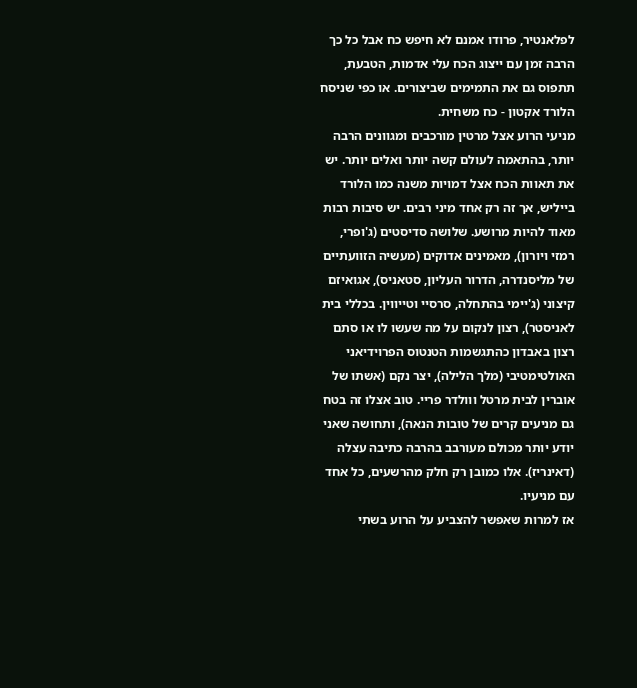לפלאנטיר, פרודו אמנם לא חיפש כח אבל כל כך הרבה זמן עם ייצוג הכח עלי אדמות, הטבעת, תתפוס גם את התמימים שביצורים. או כפי שניסח הלורד אקטון - כח משחית.
מניעי הרוע אצל מרטין מורכבים ומגוונים הרבה יותר, בהתאמה לעולם קשה יותר ואלים יותר. יש את תאוות הכח אצל דמויות משנה כמו הלורד בייליש, אך זה רק אחד מיני רבים. יש סיבות רבות מאוד להיות מרושע. שלושה סדיסטים (ג'ופרי, רמזי ויורון), מאמינים אדוקים (מעשיה הזוועתיים של מליסנדרה, הדרור העליון, סטאניס), אגואיזם קיצוני (ג'יימי בהתחלה, סרסיי וטייווין. בכללי בית לאניסטר), רצון לנקום על מה שעשו לו או סתם רצון באבדון כהתגשמות הטנטוס הפרוידיאני האולטימטיבי (מלך הלילה), יצר נקם (אשתו של אוברין לבית מרטל ווולדר פריי. טוב אצלו זה בטח גם מניעים קרים של טובות הנאה), ותחושה שאני יודע יותר מכולם מעורבב בהרבה כתיבה עצלה (דאינריז). אלו כמובן רק חלק מהרשעים, כל אחד עם מניעיו.
אז למרות שאפשר להצביע על הרוע בשתי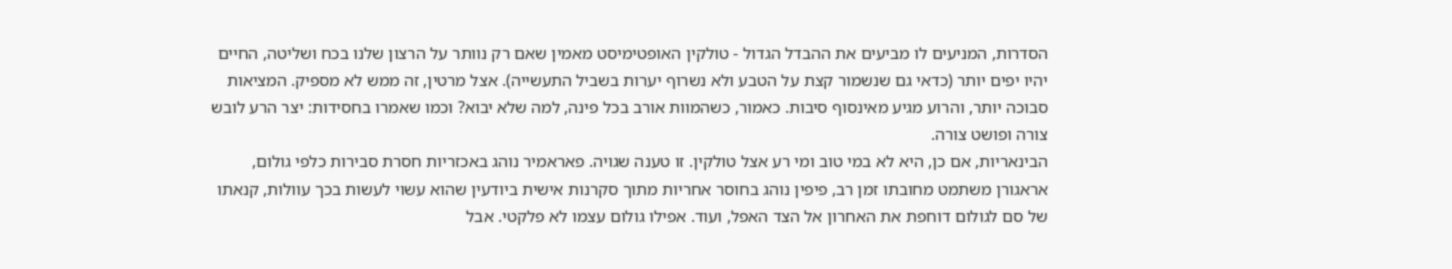הסדרות, המניעים לו מביעים את ההבדל הגדול - טולקין האופטימיסט מאמין שאם רק נוותר על הרצון שלנו בכח ושליטה, החיים יהיו יפים יותר (כדאי גם שנשמור קצת על הטבע ולא נשרוף יערות בשביל התעשייה). אצל מרטין, זה ממש לא מספיק. המציאות סבוכה יותר, והרוע מגיע מאינסוף סיבות. כאמור, כשהמוות אורב בכל פינה, למה שלא יבוא? וכמו שאמרו בחסידות: יצר הרע לובש צורה ופושט צורה.
הבינאריות, אם כן, היא לא במי טוב ומי רע אצל טולקין. זו טענה שגויה. פאראמיר נוהג באכזריות חסרת סבירות כלפי גולום, אראגורן משתמט מחובתו זמן רב, פיפין נוהג בחוסר אחריות מתוך סקרנות אישית ביודעין שהוא עשוי לעשות בכך עוולות, קנאתו של סם לגולום דוחפת את האחרון אל הצד האפל, ועוד. אפילו גולום עצמו לא פלקטי. אבל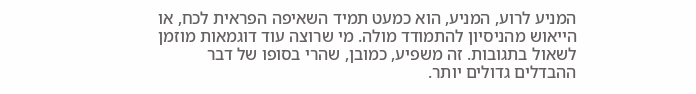המניע לרוע, המניע, הוא כמעט תמיד השאיפה הפראית לכח, או הייאוש מהניסיון להתמודד מולה. מי שרוצה עוד דוגמאות מוזמן לשאול בתגובות. זה משפיע, כמובן, שהרי בסופו של דבר ההבדלים גדולים יותר.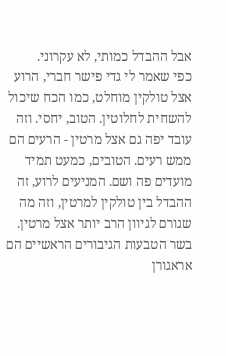אבל ההבדל כמותי, לא עקרוני.
כפי שאמר לי גדי פישר חברי, הרוע אצל טולקין מוחלט, כמו הכח שיכול להשחית לחלוטין. הטוב, יחסי. וזה עובד יפה גם אצל מרטין - הרעים הם ממש רעים. הטובים, כמעט תמיד מועדים פה ושם. המניעים לרוע, זה ההבדל בין טולקין למרטין, וזה מה שגורם לגיוון הרב יותר אצל מרטין.
בשר הטבעות הגיבורים הראשיים הם אראגורן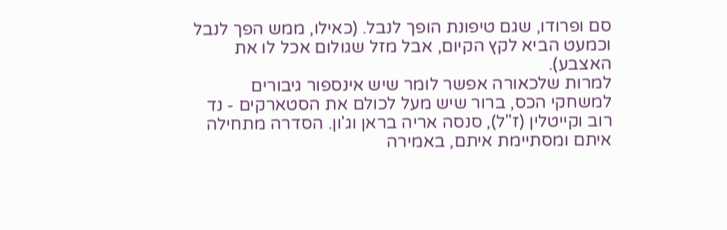סם ופרודו, שגם טיפונת הופך לנבל. (כאילו, ממש הפך לנבל וכמעט הביא לקץ הקיום, אבל מזל שגולום אכל לו את האצבע).
למרות שלכאורה אפשר לומר שיש אינספור גיבורים למשחקי הכס, ברור שיש מעל לכולם את הסטארקים - נד רוב וקייטלין (ז"ל), סנסה אריה בראן וג'ון. הסדרה מתחילה איתם ומסתיימת איתם, באמירה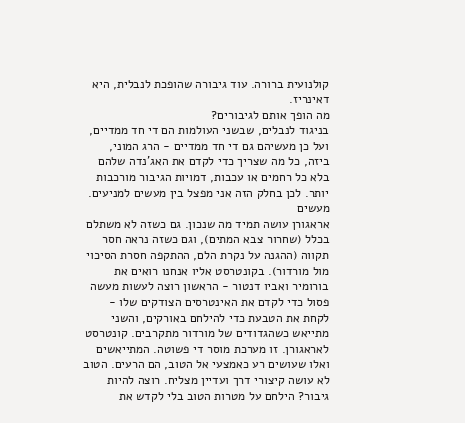קולנועית ברורה. עוד גיבורה שהופכת לנבלית, היא דאינריז.
מה הופך אותם לגיבורים?
בניגוד לנבלים, שבשני העולמות הם די חד ממדיים, ועל כן מעשיהם גם די חד ממדיים - הרג המוני, ביזה, כל מה שצריך כדי לקדם את האג'נדה שלהם בלא כל רחמים או עכבות, דמויות הגיבור מורכבות יותר. לכן בחלק הזה אני מפצל בין מעשים למניעים.
מעשים
אראגורן עושה תמיד מה שנכון. גם כשזה לא משתלם בכלל (שחרור צבא המתים), וגם כשזה נראה חסר תקווה (ההגנה על נקרת הלם, ההתקפה חסרת הסיכוי מול מורדור). בקונטרסט אליו אנחנו רואים את בורומיר ואביו דנטור - הראשון רוצה לעשות מעשה פסול כדי לקדם את האינטרסים הצודקים שלו - לקחת את הטבעת כדי להילחם באורקים, והשני מתייאש כשהגדודים של מורדור מתקרבים. קונטרסט לאראגורן. זו מערכת מוסר די פשוטה. המתייאשים ואלו שעושים רע כאמצעי אל הטוב, הם הרעים. הטוב לא עושה קיצורי דרך ועדיין מצליח. רוצה להיות גיבור? הילחם על מטרות הטוב בלי לקדש את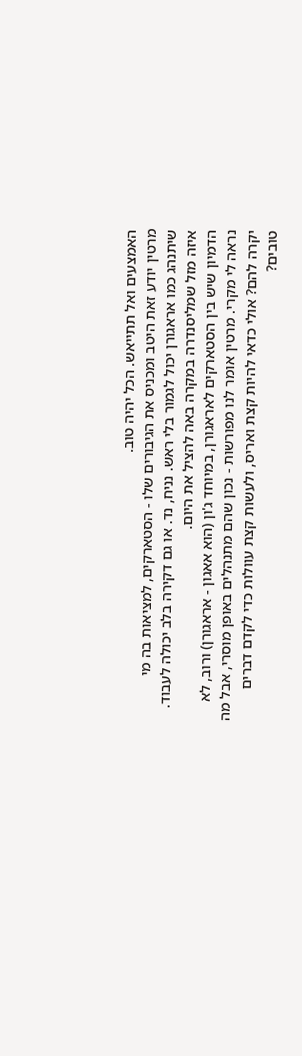האמצעים ואל תתייאש. הכל יהיה טוב.
מרטין יודע זאת היטב ומכניס את הגיבורים שלו - הסטארקים, למציאות בה מי שיתנהג כמו אראגורן יכול לגמור בלי ראש. נניח, נד. או גם דקירה בלב יכולה לעבוד. איזה מזל שמליסנדרה במקרה באה להציל את היום.
הדמיון שיש בין הסטארקים לאראגורן, במיוחד ג'ון (הוא אאגון - אראגורן) ורוב, לא נראה לי מקרי. מרטין אומר לנו מפורשות - נכון שהם מתנהלים באופן מוסרי, אבל מה יקרה להם? אולי כדאי להיות קצת ואריס, ולעשות קצת עוולות כדי לקדם דברים טובים?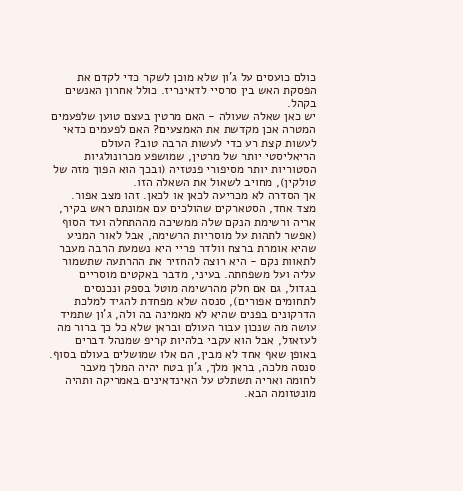כולם כועסים על ג'ון שלא מוכן לשקר כדי לקדם את הפסקת האש בין סרסיי לדאינריז. כולל אחרון האנשים בקהל.
יש כאן שאלה שעולה - האם מרטין בעצם טוען שלפעמים המטרה אכן מקדשת את האמצעים? האם לפעמים כדאי לעשות קצת רע כדי לעשות הרבה טוב? העולם הריאליסטי יותר של מרטין, שמושפע מכרונולגיות הסטוריות יותר מסיפורי פנטזיה (ובכך הוא הפוך מזה של טולקין), מחויב לשאול את השאלה הזו.
אך הסדרה לא מכריעה לכאן או לכאן. זהו מצב אפור.
מצד אחד, הסטארקים שהולכים עם אמונתם ראש בקיר, אריה ורשימת הנקם שלה ממשיכה מההתחלה ועד הסוף (אפשר לתהות על מוסריות הרשימה, אבל לאור המניע שהיא אומרת ברצח וולדר פריי היא נשמעת הרבה מעבר לתאוות נקם - היא רוצה להחזיר את ההרתעה שתשמור עליה ועל משפחתה. בעיני, מדבר באקטים מוסריים בגדול, גם אם חלק מהרשימה מוטל בספק ונכנסים לתחומים אפורים), סנסה שלא מפחדת להגיד למלכת הדרקונים בפנים שהיא לא מאמינה בה ולה, ג'ון שתמיד עושה מה שנכון עבור העולם ובראן שלא כל כך ברור מה לעזאזל, אבל הוא עקבי בלהיות קריפ שמנהל דברים באופן שאף אחד לא מבין, הם אלו שמושלים בעולם בסוף. סנסה מלכה, בראן מלך, ג'ון בטח יהיה המלך מעבר לחומה ואריה תשתלט על האינדאינים באמריקה ותהיה מונטזומה הבא.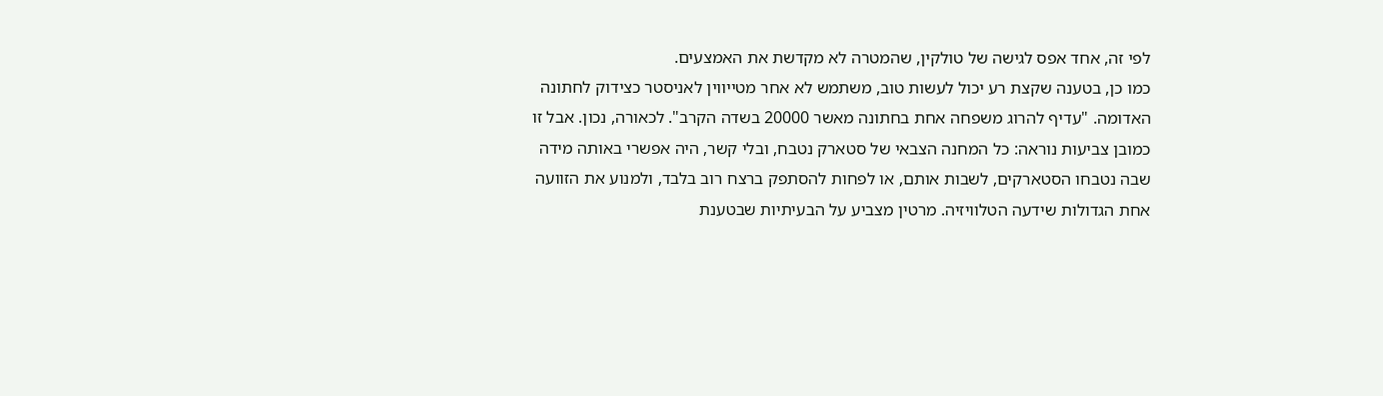לפי זה, אחד אפס לגישה של טולקין, שהמטרה לא מקדשת את האמצעים.
כמו כן, בטענה שקצת רע יכול לעשות טוב, משתמש לא אחר מטייווין לאניסטר כצידוק לחתונה האדומה. "עדיף להרוג משפחה אחת בחתונה מאשר 20000 בשדה הקרב". לכאורה, נכון. אבל זו כמובן צביעות נוראה: כל המחנה הצבאי של סטארק נטבח, ובלי קשר, היה אפשרי באותה מידה שבה נטבחו הסטארקים, לשבות אותם, או לפחות להסתפק ברצח רוב בלבד, ולמנוע את הזוועה אחת הגדולות שידעה הטלוויזיה. מרטין מצביע על הבעיתיות שבטענת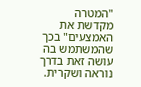"המטרה מקדשת את האמצעים" בכך שהמשתמש בה עושה זאת בדרך נוראה ושקרית.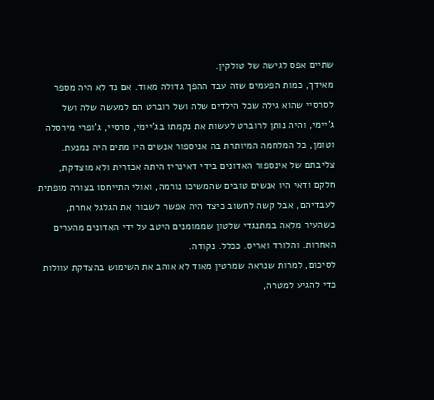שתיים אפס לגישה של טולקין.
מאידך, כמות הפעמים שזה עבד ההפך גדולה מאוד. אם נד לא היה מספר לסרסיי שהוא גילה שכל הילדים שלה ושל רוברט הם למעשה שלה ושל ג'יימי, והיה נותן לרוברט לעשות את נקמתו בג'יימי, סרסיי, ג'ופרי מירסלה וטומן, כל המלחמה המיותרת בה אניספור אנשים היו מתים היה נמנעת. צליבתם של אינספור האדונים בידי דאינריז היתה אכזרית ולא מוצדקת, חלקם ודאי היו אנשים טובים שהמשיכו נורמה, ואולי התייחסו בצורה מופתית לעבדיהם, אבל קשה לחשוב כיצד היה אפשר לשבור את הגלגל אחרת, כשהעיר מלאה במתנגדי שלטון שממומנים היטב על ידי האדונים מהערים האחרות. והלורד ואריס. ככלל. נקודה.
לסיכום, למרות שנראה שמרטין מאוד לא אוהב את השימוש בהצדקת עוולות כדי להגיע למטרה,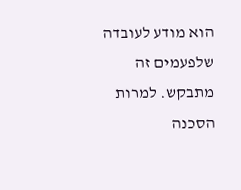הוא מודע לעובדה שלפעמים זה מתבקש. למרות הסכנה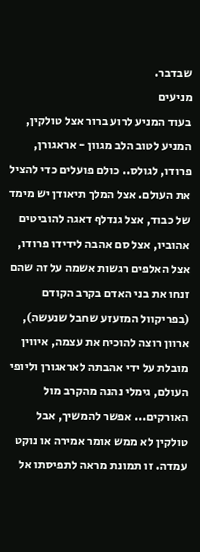שבדבר.
מניעים
בעוד המניע לרוע ברור אצל טולקין, המניע לטוב הלב מגוון - אראגורן, פרודו, לגולס.. כולם פועלים כדי להציל את העולם. אצל המלך תיאודן יש מימד של כבוד, אצל גנדלף דאגה להוביטים אהוביו, אצל סם אהבה לידידו פרודו, אצל האלפים רגשות אשמה על זה שהם זנחו את בני האדם בקרב הקודם (בפריקוול המזעזע שחבל שנעשה), ארוון רוצה להוכיח את עצמה, איווין מובלת על ידי אהבתה לאראגורן וליופי העולם, גימלי נהנה מהקרב מול האורקים... אפשר להמשיך, אבל טולקין לא ממש אומר אמירה או נוקט עמדה. זו תמונת מראה לתפיסתו אל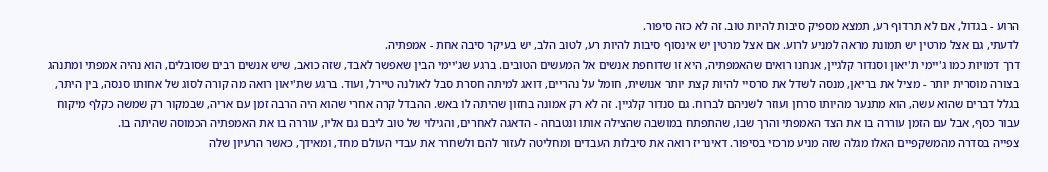הרוע - בגדול, אם לא תרדוף רע, תמצא מספיק סיבות להיות טוב. זה לא כזה סיפור.
לדעתי, גם אצל מרטין יש תמונת מראה למניע לרוע. אם אצל מרטין יש אינסוף סיבות להיות רע, לטוב הלב, יש בעיקר סיבה אחת - אמפתיה.
דרך דמויות כמו ג'יימי ת'יאון וסנדור קלגיין, אנחנו רואים שהאמפתיה, היא זו שדוחפת אנשים אל המעשים הטובים. ברגע שג'יימי הבין שאפשר לאבד, שזה כואב, שיש אנשים רבים שסובלים, הוא נהיה אמפתי ומתנהג בצורה מוסרית יותר - מציל את בריאן, מנסה לשדל את סרסיי להיות קצת יותר אנושית, חומל על נהריים, דואג למיתה חסרת סבל לאולנה טיירל, ועוד. ברגע שת'יאון רואה מה קורה לסוג של אחותו סנסה, בין היתר, בגלל דברים שהוא עשה, הוא מתנער מהיותו סרחן ועוזר לשניהם לברוח. גם סנדור קלגיין. זה לא רק אמונה בחזון שהיתה לו באש. ההבדל קרה אחרי שהוא היה הרבה זמן עם אריה, שבמקור רק שמשה כקלף מיקוח עבור כסף, אבל עם הזמן עוררה בו את הצד האמפתי והרך שבו, שהתפתח במושבה שהצילה אותו ונטבחה - הדאגה לאחרים, והגילוי של טוב ליבם גם אליו, עוררה בו את האמפתיה הכמוסה שהיתה בו.
צפייה בסדרה מהמשקפיים האלו מגלה שזה מניע מרכזי בסיפור. דאינריז רואה את סיבלות העבדים ומחליטה לעזור להם ולשחרר את עבדי העולם מחד, ומאידך, כאשר הרעיון שלה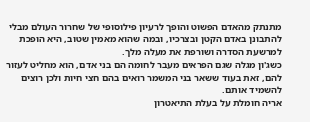מתנתק מהאדם הפשוט והופך לרעיון פילוסופי של שחרור העולם מבלי להתבונן באדם הקטן ובצרכיו, ובמה שהוא מאמין שטוב, היא הופכת למרשעת הסדרה ושורפת את מעלה מלך.
כשג'ון מגלה שגם הפראים מעבר לחומה הם בני אדם, הוא מחליט לעזור להם, זאת בעוד ששאר בני המשמר רואים בהם חצי חיות ולכן רוצים להשמיד אותם.
אריה חומלת על בעלת התיאטרון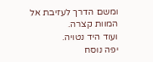ומשם הדרך לעזיבת אל המוות קצרה.
ועוד היד נטויה.
יפה נוסח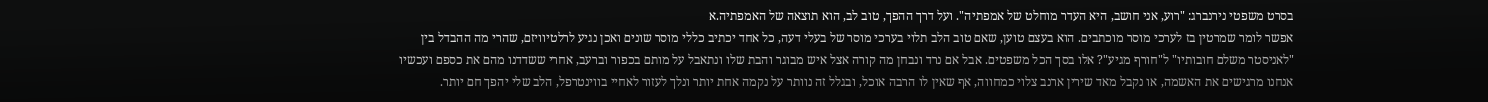בסרט משפטי נירנברג: "רוע, אני חושב, היא העדר מוחלט של אמפתיה". ועל דרך ההפך, טוב לב, הוא תוצאה של האמפתיה.א
אפשר לומר שמרטין בז לערכי מוסר מוכתבים. הוא בעצם טוען, שאם טוב הלב תלוי בערכי מוסר של בעלי דעה, כל אחד יכתיב כללי מוסר שונים ואכן נגיע לרלטיוויזם, שהרי מה ההבדל בין "לאניסטר משלם חובותיו" ל"חורף מגיע"? אלו בסך הכל משפטים. אבל אם נרד ונבחן מה קורה אצל איש מבוגר והבת שלו ונתאבל על מותם בכפור וברעב, אחרי ששדדנו מהם את כספם ועכשיו אנחנו מרגישים את האשמה, או נקבל מאד שירין ארנב צלוי כמחווה, אף שאין לו הרבה אוכל, ובגלל זה נוותר על נקמה אחת יותר ונלך לעזור לאחיי בווינטרפל, הלב שלי יהפך חם יותר.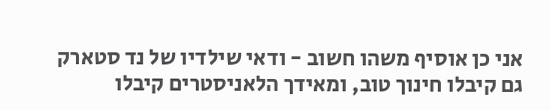אני כן אוסיף משהו חשוב - ודאי שילדיו של נד סטארק גם קיבלו חינוך טוב, ומאידך הלאניסטרים קיבלו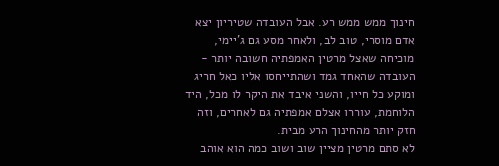חינוך ממש ממש רע. אבל העובדה שטיריון יצא אדם מוסרי, טוב לב, ולאחר מסע גם ג'יימי, מוכיחה שאצל מרטין האמפתיה חשובה יותר - העובדה שהאחד גמד ושהתייחסו אליו כאל חריג ומוקע כל חייו, והשני איבד את היקר לו מכל, היד הלוחמת, עוררו אצלם אמפתיה גם לאחרים, וזה חזק יותר מהחינוך הרע מבית.
לא סתם מרטין מציין שוב ושוב כמה הוא אוהב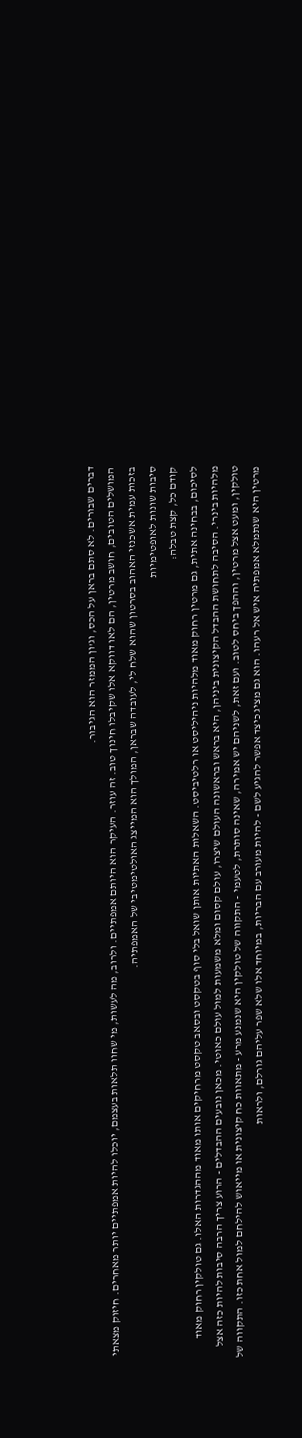דברים שבורים. לא סתם בראן על הכס, וג'ון הממזר הוא הגיבור.
המושלים הטובים, חושב מרטין, הם לאו דווקא אלו שקיבלו חינוך טוב. זה עוזר. העיקר הוא היותם אמפתיים. ולרוב, מה לעשות, מי שחוו תלאות בעצמם, יוכלו להיות אמפתיים יותר מאחרים. חיזוק מצאתי בזכות עמית אשכנזי האהוב בסרטון שהוא שלח לי, לעובדה שבראן, המולך הוא המייצג האולטימטיבי של האמפתיה.
סיבות שונות לאופטימיות
קודם כל, קצת טבלה:
לסיכום, בבחינה אתית, גם מרטין רחוק מאוד מלהיות ניהיליסט או רלטיביסט. השאלות האתיות אותן שואל בלי סוף בטקסט ובסאב טקסט מרחיקים אותו מאוד מההגדרות האלו. גם טולקין רחוק מאוד מלהיות בינרי. הסיבה לתחושת ההבדל הקיצונית ביניהן, היא בראש ובראשונה העולם שיצרו, עולם קסום ומלא משמעות למול עולם כאוטי. מכאן נובעים ההבדלים - הרוע צריך הרבה סיבות להיות כזה אצל טולקין, ומעט אצל מרטין, וההפך ביחס לטוב. ועם זאת, לשניהם יש אמירה, שאינה סותרת, לטעמי - התקווה של טולקין היא שנמנע מרע - מתאוות כח קיצונית או מייאוש להילחם למול אחת כזו. התקווה של מרטין היא שנתמלא אמפתיה איש אל רעהו. הוא גם מציג כיצד אפשר להגיע לשם - להיות מעורב עם הבריות, במיוחד אלו שלא שפר עליהם גורלם, ולראות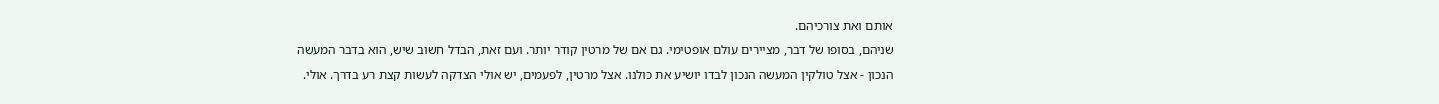אותם ואת צורכיהם.
שניהם, בסופו של דבר, מציירים עולם אופטימי. גם אם של מרטין קודר יותר. ועם זאת, הבדל חשוב שיש, הוא בדבר המעשה הנכון - אצל טולקין המעשה הנכון לבדו יושיע את כולנו. אצל מרטין, לפעמים, יש אולי הצדקה לעשות קצת רע בדרך. אולי.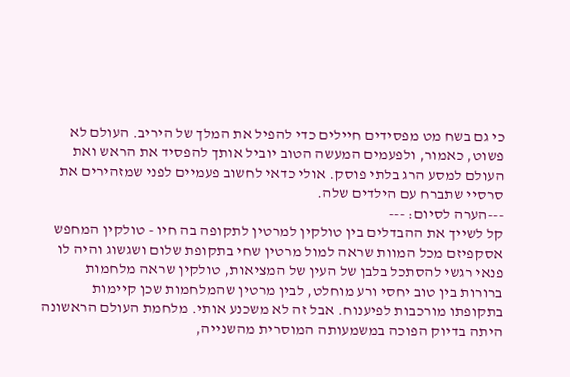כי גם בשח מט מפסידים חיילים כדי להפיל את המלך של היריב. העולם לא פשוט, כאמור, ולפעמים המעשה הטוב יוביל אותך להפסיד את הראש ואת העולם למסע הרג בלתי פוסק. אולי כדאי לחשוב פעמיים לפני שמזהירים את סרסיי שתברח עם הילדים שלה.
---הערה לסיום: ---
קל לשייך את ההבדלים בין טולקין למרטין לתקופה בה חיו - טולקין המחפש אסקפיזם מכל המוות שראה למול מרטין שחי בתקופת שלום ושגשוג והיה לו פנאי רגשי להסתכל בלבן של העין של המציאות, טולקין שראה מלחמות ברורות בין טוב יחסי ורע מוחלט, לבין מרטין שהמלחמות שכן קיימות בתקופתו מורכבות לפיענוח. אבל זה לא משכנע אותי. מלחמת העולם הראשונה היתה בדיוק הפוכה במשמעותה המוסרית מהשנייה,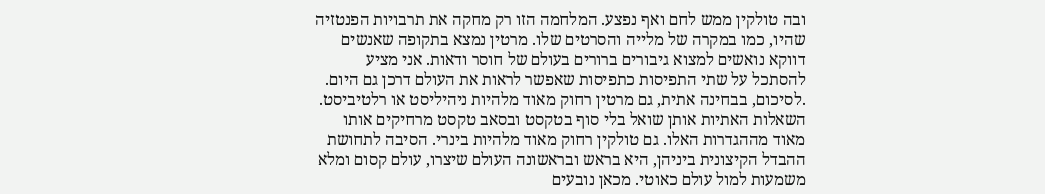ובה טולקין ממש לחם ואף נפצע. המלחמה הזו רק מחקה את תרבויות הפנטזיה שהיו, כמו במקרה של מלייה והסרטים שלו. מרטין נמצא בתקופה שאנשים דווקא נואשים למצוא גיבורים ברורים בעולם של חוסר ודאות. אני מציע להסתכל על שתי התפיסות כתפיסות שאפשר לראות את העולם דרכן גם היום.
.לסיכום, בבחינה אתית, גם מרטין רחוק מאוד מלהיות ניהיליסט או רלטיביסט. השאלות האתיות אותן שואל בלי סוף בטקסט ובסאב טקסט מרחיקים אותו מאוד מההגדרות האלו. גם טולקין רחוק מאוד מלהיות בינרי. הסיבה לתחושת ההבדל הקיצונית ביניהן, היא בראש ובראשונה העולם שיצרו, עולם קסום ומלא משמעות למול עולם כאוטי. מכאן נובעים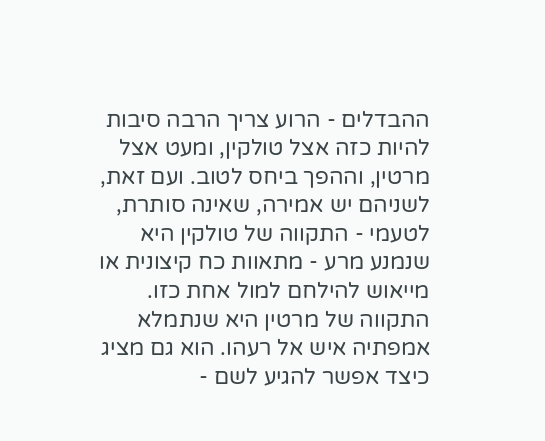ההבדלים - הרוע צריך הרבה סיבות להיות כזה אצל טולקין, ומעט אצל מרטין, וההפך ביחס לטוב. ועם זאת, לשניהם יש אמירה, שאינה סותרת, לטעמי - התקווה של טולקין היא שנמנע מרע - מתאוות כח קיצונית או מייאוש להילחם למול אחת כזו. התקווה של מרטין היא שנתמלא אמפתיה איש אל רעהו. הוא גם מציג כיצד אפשר להגיע לשם -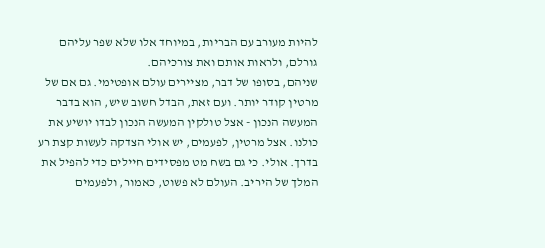להיות מעורב עם הבריות, במיוחד אלו שלא שפר עליהם גורלם, ולראות אותם ואת צורכיהם.
שניהם, בסופו של דבר, מציירים עולם אופטימי. גם אם של מרטין קודר יותר. ועם זאת, הבדל חשוב שיש, הוא בדבר המעשה הנכון - אצל טולקין המעשה הנכון לבדו יושיע את כולנו. אצל מרטין, לפעמים, יש אולי הצדקה לעשות קצת רע בדרך. אולי. כי גם בשח מט מפסידים חיילים כדי להפיל את המלך של היריב. העולם לא פשוט, כאמור, ולפעמים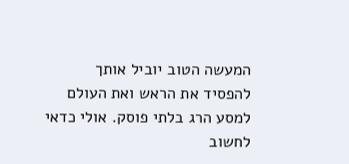המעשה הטוב יוביל אותך להפסיד את הראש ואת העולם למסע הרג בלתי פוסק. אולי כדאי לחשוב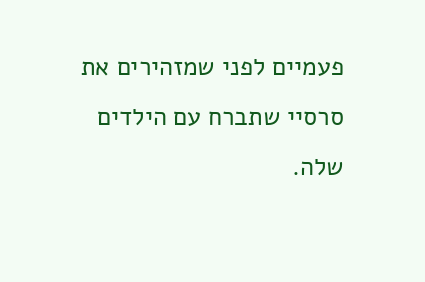פעמיים לפני שמזהירים את סרסיי שתברח עם הילדים שלה.